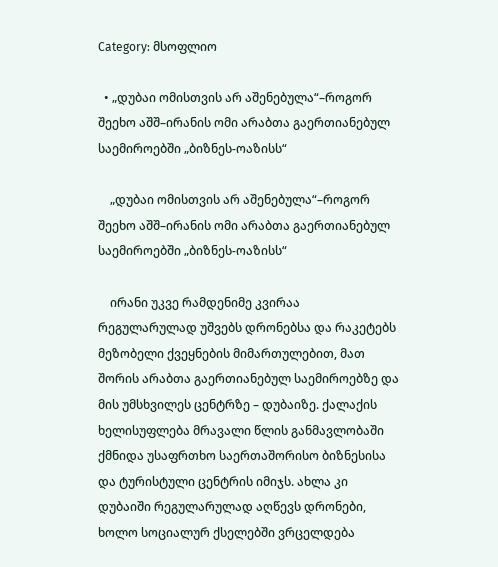Category: მსოფლიო

  • „დუბაი ომისთვის არ აშენებულა“–როგორ შეეხო აშშ–ირანის ომი არაბთა გაერთიანებულ საემიროებში „ბიზნეს-ოაზისს“

    „დუბაი ომისთვის არ აშენებულა“–როგორ შეეხო აშშ–ირანის ომი არაბთა გაერთიანებულ საემიროებში „ბიზნეს-ოაზისს“

    ირანი უკვე რამდენიმე კვირაა რეგულარულად უშვებს დრონებსა და რაკეტებს მეზობელი ქვეყნების მიმართულებით, მათ შორის არაბთა გაერთიანებულ საემიროებზე და მის უმსხვილეს ცენტრზე – დუბაიზე. ქალაქის ხელისუფლება მრავალი წლის განმავლობაში ქმნიდა უსაფრთხო საერთაშორისო ბიზნესისა და ტურისტული ცენტრის იმიჯს. ახლა კი დუბაიში რეგულარულად აღწევს დრონები, ხოლო სოციალურ ქსელებში ვრცელდება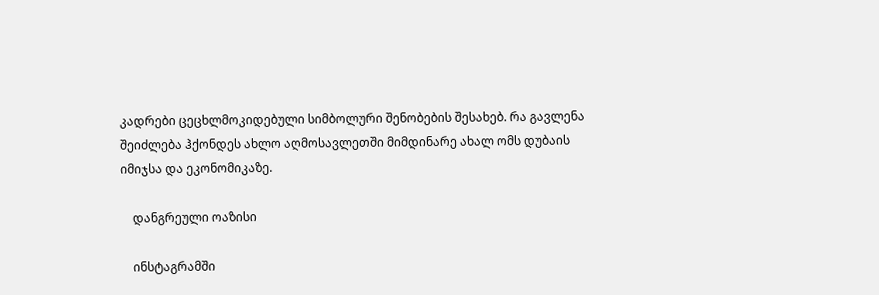კადრები ცეცხლმოკიდებული სიმბოლური შენობების შესახებ. რა გავლენა შეიძლება ჰქონდეს ახლო აღმოსავლეთში მიმდინარე ახალ ომს დუბაის იმიჯსა და ეკონომიკაზე.

    დანგრეული ოაზისი

    ინსტაგრამში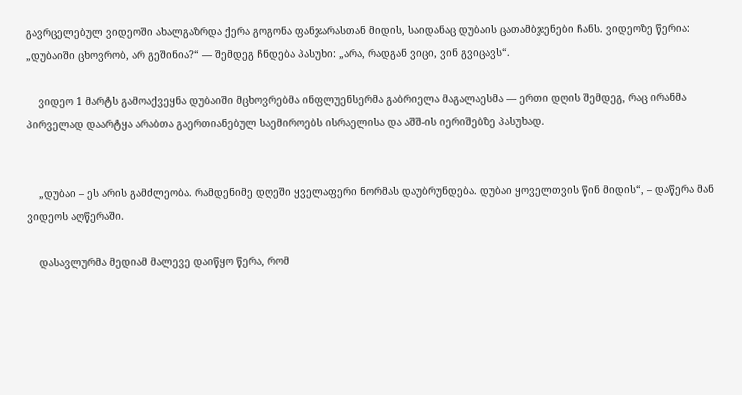გავრცელებულ ვიდეოში ახალგაზრდა ქერა გოგონა ფანჯარასთან მიდის, საიდანაც დუბაის ცათამბჯენები ჩანს. ვიდეოზე წერია: „დუბაიში ცხოვრობ, არ გეშინია?“ — შემდეგ ჩნდება პასუხი: „არა, რადგან ვიცი, ვინ გვიცავს“.

    ვიდეო 1 მარტს გამოაქვეყნა დუბაიში მცხოვრებმა ინფლუენსერმა გაბრიელა მაგალაესმა — ერთი დღის შემდეგ, რაც ირანმა პირველად დაარტყა არაბთა გაერთიანებულ საემიროებს ისრაელისა და აშშ-ის იერიშებზე პასუხად.


    „დუბაი – ეს არის გამძლეობა. რამდენიმე დღეში ყველაფერი ნორმას დაუბრუნდება. დუბაი ყოველთვის წინ მიდის“, – დაწერა მან ვიდეოს აღწერაში.

    დასავლურმა მედიამ მალევე დაიწყო წერა, რომ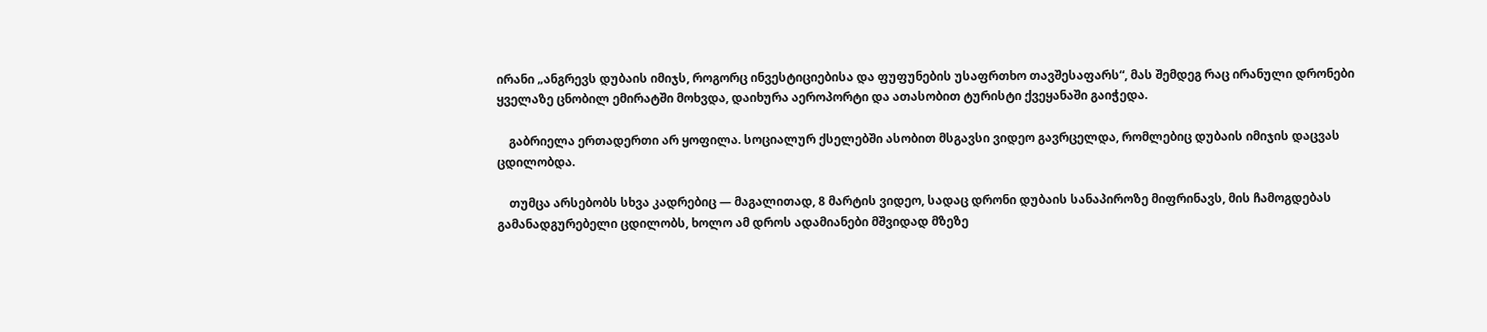ირანი „ანგრევს დუბაის იმიჯს, როგორც ინვესტიციებისა და ფუფუნების უსაფრთხო თავშესაფარს“, მას შემდეგ რაც ირანული დრონები ყველაზე ცნობილ ემირატში მოხვდა, დაიხურა აეროპორტი და ათასობით ტურისტი ქვეყანაში გაიჭედა.

    გაბრიელა ერთადერთი არ ყოფილა. სოციალურ ქსელებში ასობით მსგავსი ვიდეო გავრცელდა, რომლებიც დუბაის იმიჯის დაცვას ცდილობდა.

    თუმცა არსებობს სხვა კადრებიც — მაგალითად, 8 მარტის ვიდეო, სადაც დრონი დუბაის სანაპიროზე მიფრინავს, მის ჩამოგდებას გამანადგურებელი ცდილობს, ხოლო ამ დროს ადამიანები მშვიდად მზეზე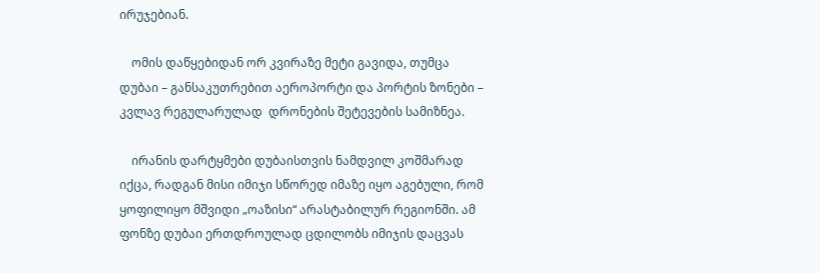ირუჯებიან.

    ომის დაწყებიდან ორ კვირაზე მეტი გავიდა, თუმცა დუბაი – განსაკუთრებით აეროპორტი და პორტის ზონები – კვლავ რეგულარულად  დრონების შეტევების სამიზნეა.

    ირანის დარტყმები დუბაისთვის ნამდვილ კოშმარად იქცა, რადგან მისი იმიჯი სწორედ იმაზე იყო აგებული, რომ ყოფილიყო მშვიდი „ოაზისი“ არასტაბილურ რეგიონში. ამ ფონზე დუბაი ერთდროულად ცდილობს იმიჯის დაცვას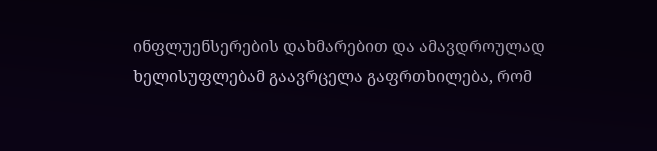ინფლუენსერების დახმარებით და ამავდროულად ხელისუფლებამ გაავრცელა გაფრთხილება, რომ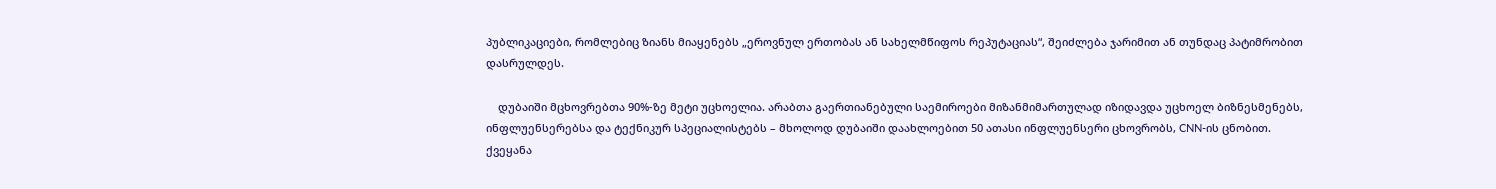პუბლიკაციები, რომლებიც ზიანს მიაყენებს „ეროვნულ ერთობას ან სახელმწიფოს რეპუტაციას“, შეიძლება ჯარიმით ან თუნდაც პატიმრობით დასრულდეს.

    დუბაიში მცხოვრებთა 90%-ზე მეტი უცხოელია. არაბთა გაერთიანებული საემიროები მიზანმიმართულად იზიდავდა უცხოელ ბიზნესმენებს, ინფლუენსერებსა და ტექნიკურ სპეციალისტებს – მხოლოდ დუბაიში დაახლოებით 50 ათასი ინფლუენსერი ცხოვრობს, CNN-ის ცნობით. ქვეყანა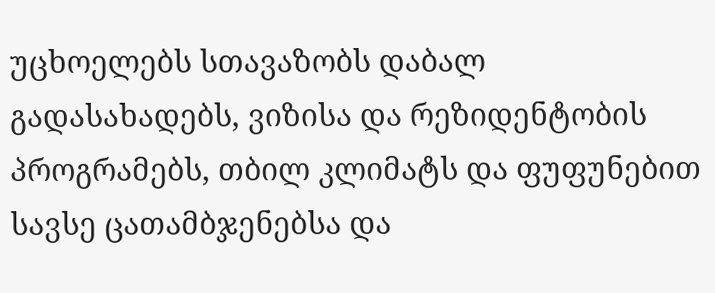უცხოელებს სთავაზობს დაბალ გადასახადებს, ვიზისა და რეზიდენტობის პროგრამებს, თბილ კლიმატს და ფუფუნებით სავსე ცათამბჯენებსა და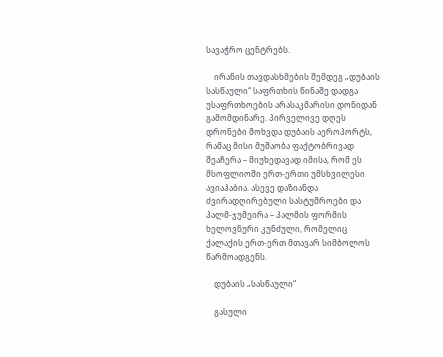სავაჭრო ცენტრებს.

    ირანის თავდასხმების შემდეგ „დუბაის სასწაული“ საფრთხის წინაშე დადგა უსაფრთხოების არასაკმარისი დონიდან გამომდინარე. პირველივე დღეს დრონები მოხვდა დუბაის აეროპორტს, რამაც მისი მუშაობა ფაქტობრივად შეაჩერა – მიუხედავად იმისა, რომ ეს მსოფლიოში ერთ-ერთი უმსხვილესი ავიაჰაბია. ასევე დაზიანდა ძვირადღირებული სასტუმროები და პალმ-ჯუმეირა – პალმის ფორმის ხელოვნური კუნძული, რომელიც ქალაქის ერთ-ერთ მთავარ სიმბოლოს წარმოადგენს.

    დუბაის „სასწაული“

    გასული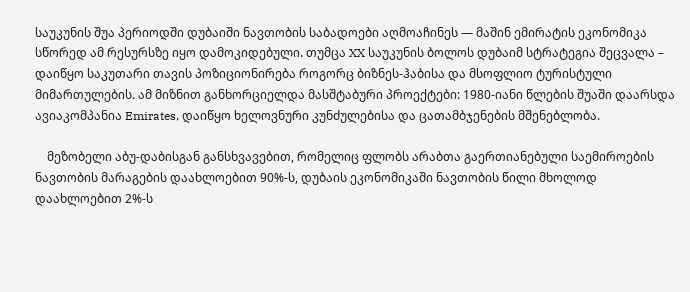საუკუნის შუა პერიოდში დუბაიში ნავთობის საბადოები აღმოაჩინეს — მაშინ ემირატის ეკონომიკა სწორედ ამ რესურსზე იყო დამოკიდებული. თუმცა XX საუკუნის ბოლოს დუბაიმ სტრატეგია შეცვალა – დაიწყო საკუთარი თავის პოზიციონირება როგორც ბიზნეს-ჰაბისა და მსოფლიო ტურისტული მიმართულების. ამ მიზნით განხორციელდა მასშტაბური პროექტები: 1980-იანი წლების შუაში დაარსდა ავიაკომპანია Emirates, დაიწყო ხელოვნური კუნძულებისა და ცათამბჯენების მშენებლობა.

    მეზობელი აბუ-დაბისგან განსხვავებით, რომელიც ფლობს არაბთა გაერთიანებული საემიროების ნავთობის მარაგების დაახლოებით 90%-ს, დუბაის ეკონომიკაში ნავთობის წილი მხოლოდ დაახლოებით 2%-ს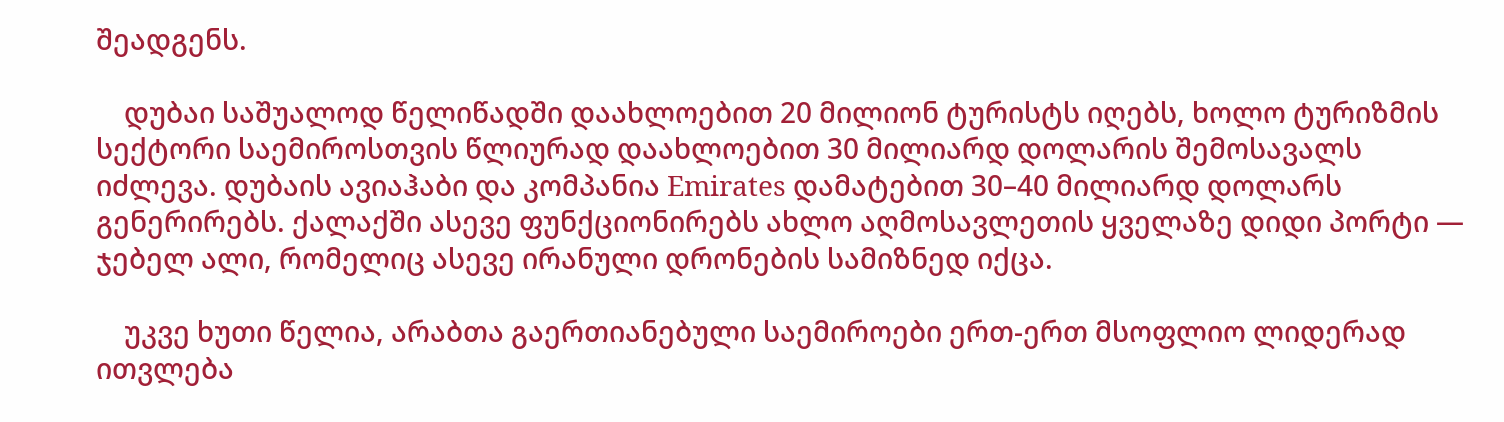შეადგენს.

    დუბაი საშუალოდ წელიწადში დაახლოებით 20 მილიონ ტურისტს იღებს, ხოლო ტურიზმის სექტორი საემიროსთვის წლიურად დაახლოებით 30 მილიარდ დოლარის შემოსავალს იძლევა. დუბაის ავიაჰაბი და კომპანია Emirates დამატებით 30–40 მილიარდ დოლარს გენერირებს. ქალაქში ასევე ფუნქციონირებს ახლო აღმოსავლეთის ყველაზე დიდი პორტი — ჯებელ ალი, რომელიც ასევე ირანული დრონების სამიზნედ იქცა.

    უკვე ხუთი წელია, არაბთა გაერთიანებული საემიროები ერთ-ერთ მსოფლიო ლიდერად ითვლება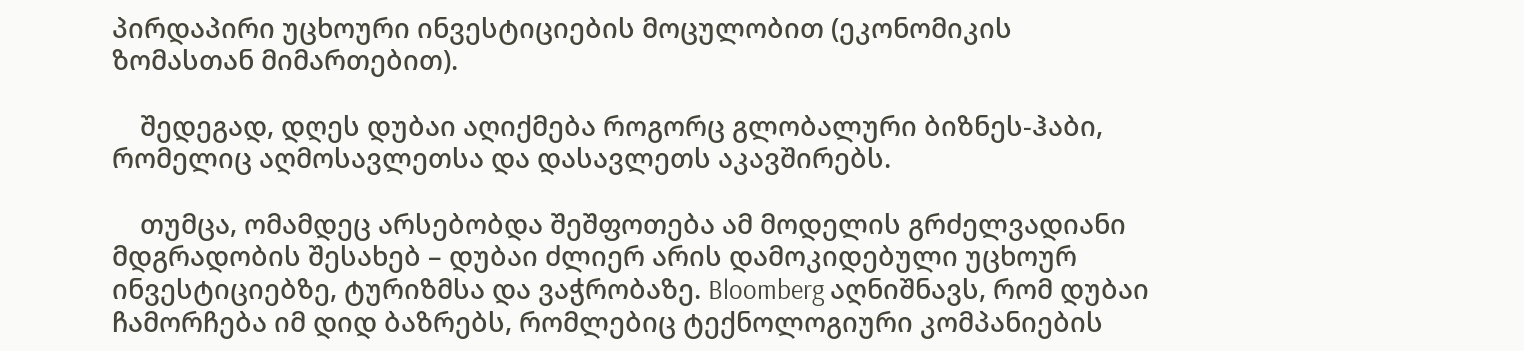პირდაპირი უცხოური ინვესტიციების მოცულობით (ეკონომიკის ზომასთან მიმართებით).

    შედეგად, დღეს დუბაი აღიქმება როგორც გლობალური ბიზნეს-ჰაბი, რომელიც აღმოსავლეთსა და დასავლეთს აკავშირებს.

    თუმცა, ომამდეც არსებობდა შეშფოთება ამ მოდელის გრძელვადიანი მდგრადობის შესახებ – დუბაი ძლიერ არის დამოკიდებული უცხოურ ინვესტიციებზე, ტურიზმსა და ვაჭრობაზე. Bloomberg აღნიშნავს, რომ დუბაი ჩამორჩება იმ დიდ ბაზრებს, რომლებიც ტექნოლოგიური კომპანიების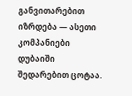განვითარებით იზრდება — ასეთი კომპანიები დუბაიში შედარებით ცოტაა.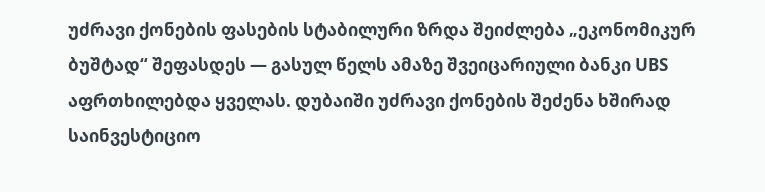უძრავი ქონების ფასების სტაბილური ზრდა შეიძლება „ეკონომიკურ ბუშტად“ შეფასდეს — გასულ წელს ამაზე შვეიცარიული ბანკი UBS აფრთხილებდა ყველას. დუბაიში უძრავი ქონების შეძენა ხშირად საინვესტიციო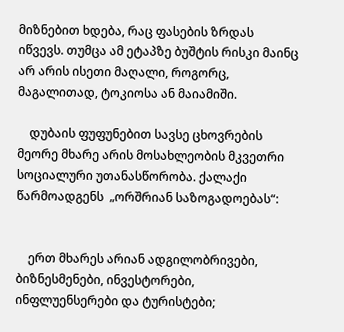მიზნებით ხდება, რაც ფასების ზრდას იწვევს. თუმცა ამ ეტაპზე ბუშტის რისკი მაინც არ არის ისეთი მაღალი, როგორც, მაგალითად, ტოკიოსა ან მაიამიში.

    დუბაის ფუფუნებით სავსე ცხოვრების მეორე მხარე არის მოსახლეობის მკვეთრი სოციალური უთანასწორობა. ქალაქი წარმოადგენს  „ორშრიან საზოგადოებას“:


    ერთ მხარეს არიან ადგილობრივები, ბიზნესმენები, ინვესტორები, ინფლუენსერები და ტურისტები;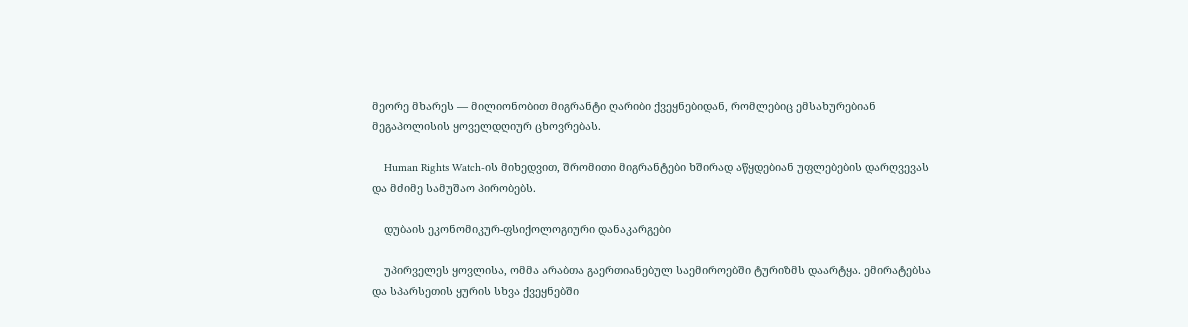მეორე მხარეს — მილიონობით მიგრანტი ღარიბი ქვეყნებიდან, რომლებიც ემსახურებიან მეგაპოლისის ყოველდღიურ ცხოვრებას.

    Human Rights Watch-ის მიხედვით, შრომითი მიგრანტები ხშირად აწყდებიან უფლებების დარღვევას და მძიმე სამუშაო პირობებს.

    დუბაის ეკონომიკურ-ფსიქოლოგიური დანაკარგები

    უპირველეს ყოვლისა, ომმა არაბთა გაერთიანებულ საემიროებში ტურიზმს დაარტყა. ემირატებსა და სპარსეთის ყურის სხვა ქვეყნებში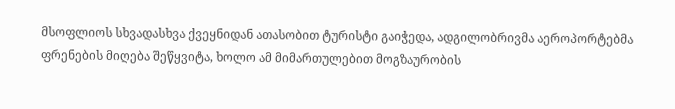მსოფლიოს სხვადასხვა ქვეყნიდან ათასობით ტურისტი გაიჭედა, ადგილობრივმა აეროპორტებმა ფრენების მიღება შეწყვიტა, ხოლო ამ მიმართულებით მოგზაურობის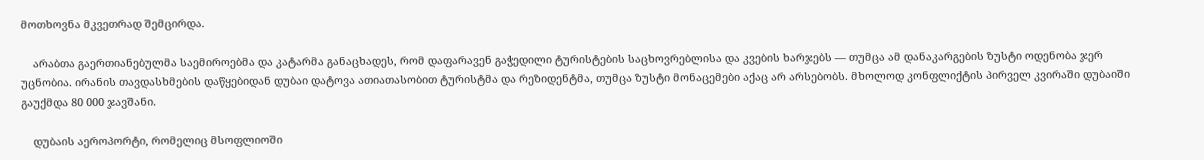მოთხოვნა მკვეთრად შემცირდა.

    არაბთა გაერთიანებულმა საემიროებმა და კატარმა განაცხადეს, რომ დაფარავენ გაჭედილი ტურისტების საცხოვრებლისა და კვების ხარჯებს — თუმცა ამ დანაკარგების ზუსტი ოდენობა ჯერ უცნობია. ირანის თავდასხმების დაწყებიდან დუბაი დატოვა ათიათასობით ტურისტმა და რეზიდენტმა, თუმცა ზუსტი მონაცემები აქაც არ არსებობს. მხოლოდ კონფლიქტის პირველ კვირაში დუბაიში გაუქმდა 80 000 ჯავშანი.

    დუბაის აეროპორტი, რომელიც მსოფლიოში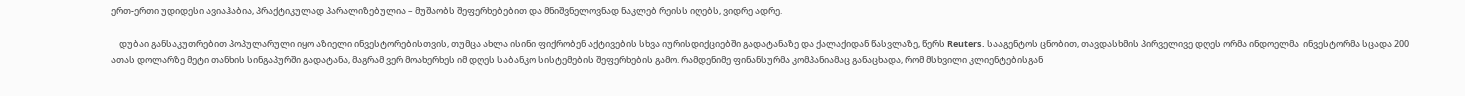ერთ-ერთი უდიდესი ავიაჰაბია, პრაქტიკულად პარალიზებულია – მუშაობს შეფერხებებით და მნიშვნელოვნად ნაკლებ რეისს იღებს, ვიდრე ადრე.

    დუბაი განსაკუთრებით პოპულარული იყო აზიელი ინვესტორებისთვის, თუმცა ახლა ისინი ფიქრობენ აქტივების სხვა იურისდიქციებში გადატანაზე და ქალაქიდან წასვლაზე, წერს Reuters. სააგენტოს ცნობით, თავდასხმის პირველივე დღეს ორმა ინდოელმა  ინვესტორმა სცადა 200 ათას დოლარზე მეტი თანხის სინგაპურში გადატანა, მაგრამ ვერ მოახერხეს იმ დღეს საბანკო სისტემების შეფერხების გამო. რამდენიმე ფინანსურმა კომპანიამაც განაცხადა, რომ მსხვილი კლიენტებისგან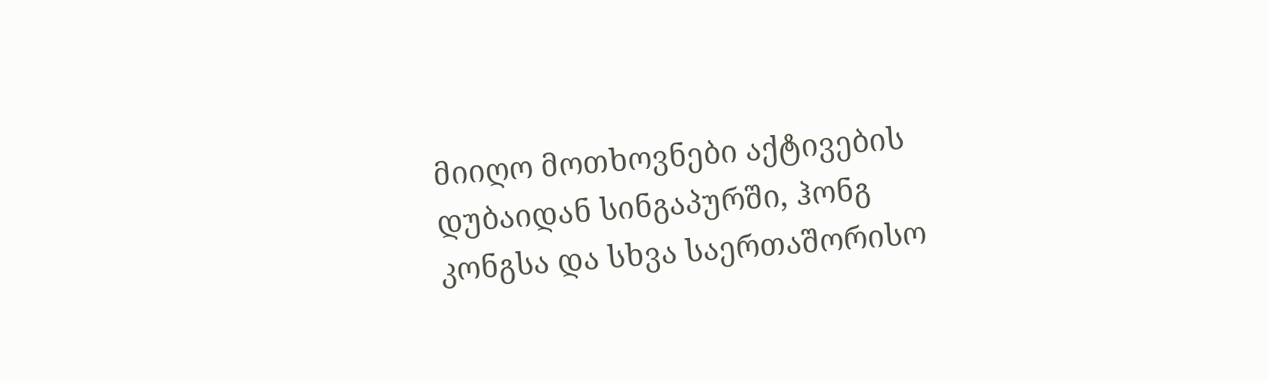მიიღო მოთხოვნები აქტივების დუბაიდან სინგაპურში, ჰონგ კონგსა და სხვა საერთაშორისო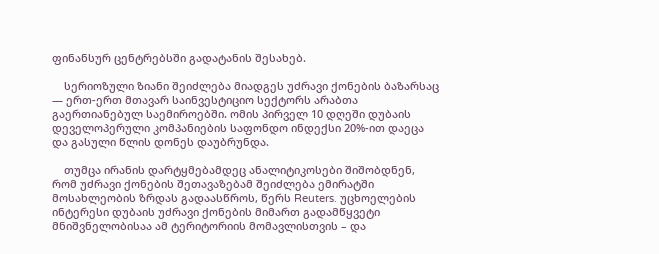ფინანსურ ცენტრებსში გადატანის შესახებ.

    სერიოზული ზიანი შეიძლება მიადგეს უძრავი ქონების ბაზარსაც — ერთ-ერთ მთავარ საინვესტიციო სექტორს არაბთა გაერთიანებულ საემიროებში. ომის პირველ 10 დღეში დუბაის დეველოპერული კომპანიების საფონდო ინდექსი 20%-ით დაეცა და გასული წლის დონეს დაუბრუნდა.

    თუმცა ირანის დარტყმებამდეც ანალიტიკოსები შიშობდნენ, რომ უძრავი ქონების შეთავაზებამ შეიძლება ემირატში მოსახლეობის ზრდას გადაასწროს, წერს Reuters. უცხოელების ინტერესი დუბაის უძრავი ქონების მიმართ გადამწყვეტი მნიშვნელობისაა ამ ტერიტორიის მომავლისთვის – და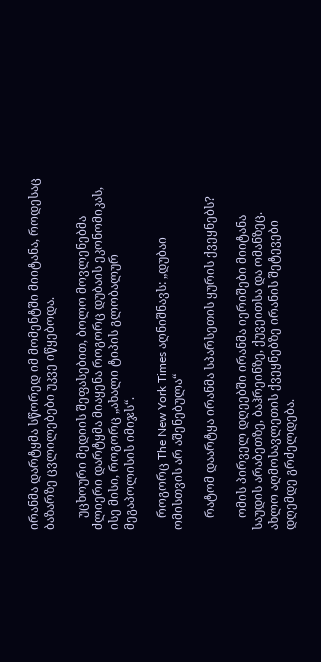ირანმა დარტყმა სწორედ იმ მომენტში მიიტანა, როდესაც ბაზარზე ცვლილებები უკვე იწყებოდა.

    უცხოური მედიის შეფასებით, ბოლო მოვლენებმა ძლიერი დარტყმა მიაყენა როგორც დუბაის ეკონომიკას, ისე მისი, როგორც „ახალი ტიპის გლობალურ მეგაპოლისის იმიჯს“.

    როგორც The New York Times აღნიშნავს: „დუბაი ომისთვის არ აშენებულა“

    რატომ დაარტყა ირანმა სპარსეთის ყურის ქვეყნებს?

    ომის პირველ დღეებში ირანმა იერიშები მიიტანა საუდის არაბეთზე, ბაჰრეინზე, ქუვეითსა და ომანზეც. ახლო აღმოსავლეთის ქვეყნებზე ირანის შეტევები დღემდე გრძელდება.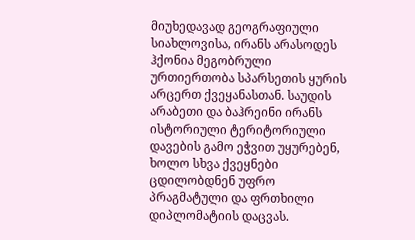მიუხედავად გეოგრაფიული სიახლოვისა, ირანს არასოდეს ჰქონია მეგობრული ურთიერთობა სპარსეთის ყურის არცერთ ქვეყანასთან. საუდის არაბეთი და ბაჰრეინი ირანს ისტორიული ტერიტორიული დავების გამო ეჭვით უყურებენ, ხოლო სხვა ქვეყნები ცდილობდნენ უფრო პრაგმატული და ფრთხილი დიპლომატიის დაცვას.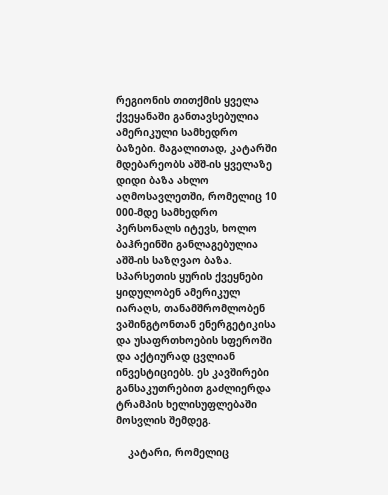რეგიონის თითქმის ყველა ქვეყანაში განთავსებულია ამერიკული სამხედრო ბაზები. მაგალითად, კატარში მდებარეობს აშშ-ის ყველაზე დიდი ბაზა ახლო აღმოსავლეთში, რომელიც 10 000-მდე სამხედრო პერსონალს იტევს, ხოლო ბაჰრეინში განლაგებულია აშშ-ის საზღვაო ბაზა. სპარსეთის ყურის ქვეყნები ყიდულობენ ამერიკულ იარაღს, თანამშრომლობენ ვაშინგტონთან ენერგეტიკისა და უსაფრთხოების სფეროში და აქტიურად ცვლიან ინვესტიციებს. ეს კავშირები განსაკუთრებით გაძლიერდა ტრამპის ხელისუფლებაში მოსვლის შემდეგ.

    კატარი, რომელიც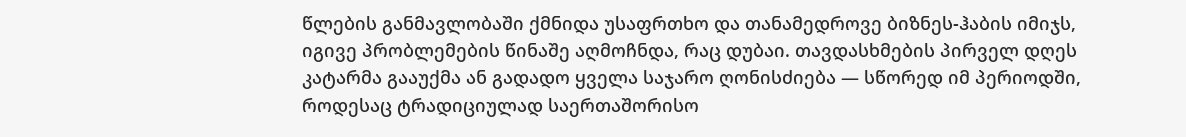წლების განმავლობაში ქმნიდა უსაფრთხო და თანამედროვე ბიზნეს-ჰაბის იმიჯს, იგივე პრობლემების წინაშე აღმოჩნდა, რაც დუბაი. თავდასხმების პირველ დღეს კატარმა გააუქმა ან გადადო ყველა საჯარო ღონისძიება — სწორედ იმ პერიოდში, როდესაც ტრადიციულად საერთაშორისო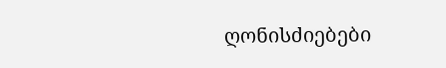ღონისძიებები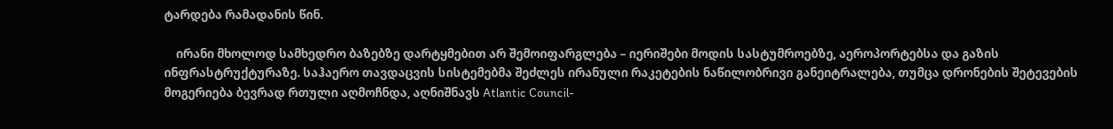ტარდება რამადანის წინ.

    ირანი მხოლოდ სამხედრო ბაზებზე დარტყმებით არ შემოიფარგლება – იერიშები მოდის სასტუმროებზე, აეროპორტებსა და გაზის ინფრასტრუქტურაზე. საჰაერო თავდაცვის სისტემებმა შეძლეს ირანული რაკეტების ნაწილობრივი განეიტრალება, თუმცა დრონების შეტევების მოგერიება ბევრად რთული აღმოჩნდა, აღნიშნავს Atlantic Council-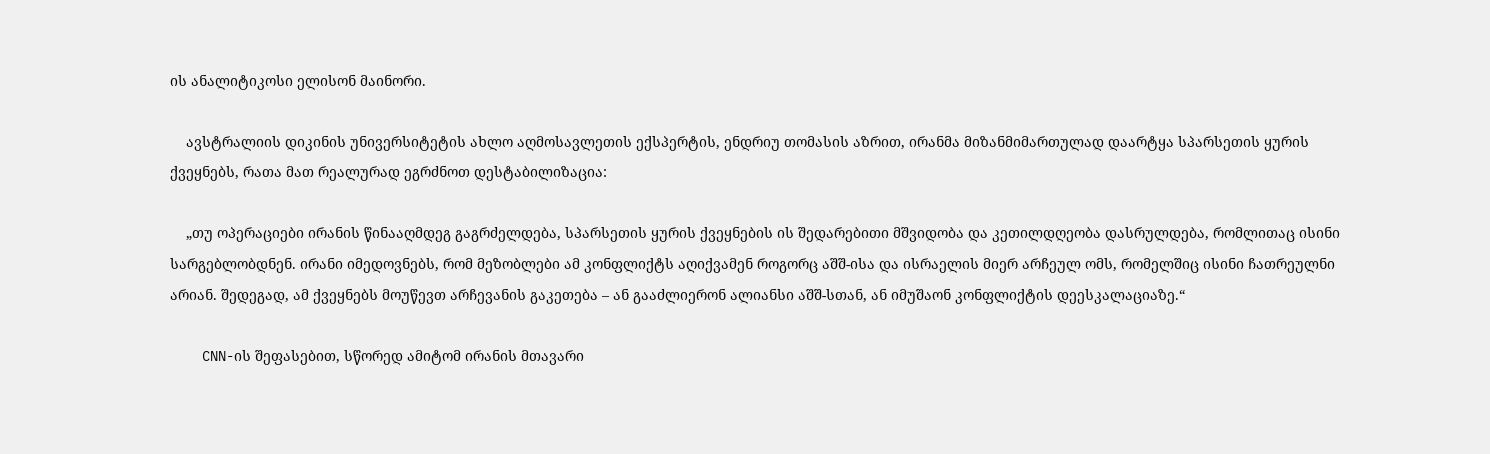ის ანალიტიკოსი ელისონ მაინორი.

    ავსტრალიის დიკინის უნივერსიტეტის ახლო აღმოსავლეთის ექსპერტის, ენდრიუ თომასის აზრით, ირანმა მიზანმიმართულად დაარტყა სპარსეთის ყურის ქვეყნებს, რათა მათ რეალურად ეგრძნოთ დესტაბილიზაცია:

    „თუ ოპერაციები ირანის წინააღმდეგ გაგრძელდება, სპარსეთის ყურის ქვეყნების ის შედარებითი მშვიდობა და კეთილდღეობა დასრულდება, რომლითაც ისინი სარგებლობდნენ. ირანი იმედოვნებს, რომ მეზობლები ამ კონფლიქტს აღიქვამენ როგორც აშშ-ისა და ისრაელის მიერ არჩეულ ომს, რომელშიც ისინი ჩათრეულნი არიან. შედეგად, ამ ქვეყნებს მოუწევთ არჩევანის გაკეთება – ან გააძლიერონ ალიანსი აშშ-სთან, ან იმუშაონ კონფლიქტის დეესკალაციაზე.“

    CNN-ის შეფასებით, სწორედ ამიტომ ირანის მთავარი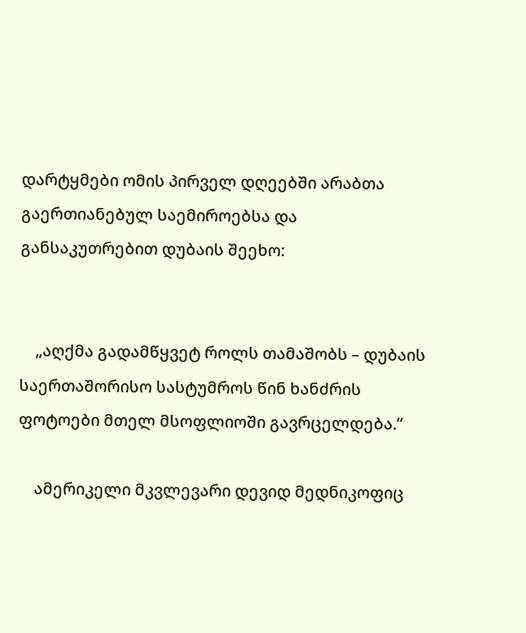დარტყმები ომის პირველ დღეებში არაბთა გაერთიანებულ საემიროებსა და განსაკუთრებით დუბაის შეეხო:


    „აღქმა გადამწყვეტ როლს თამაშობს – დუბაის საერთაშორისო სასტუმროს წინ ხანძრის ფოტოები მთელ მსოფლიოში გავრცელდება.“

    ამერიკელი მკვლევარი დევიდ მედნიკოფიც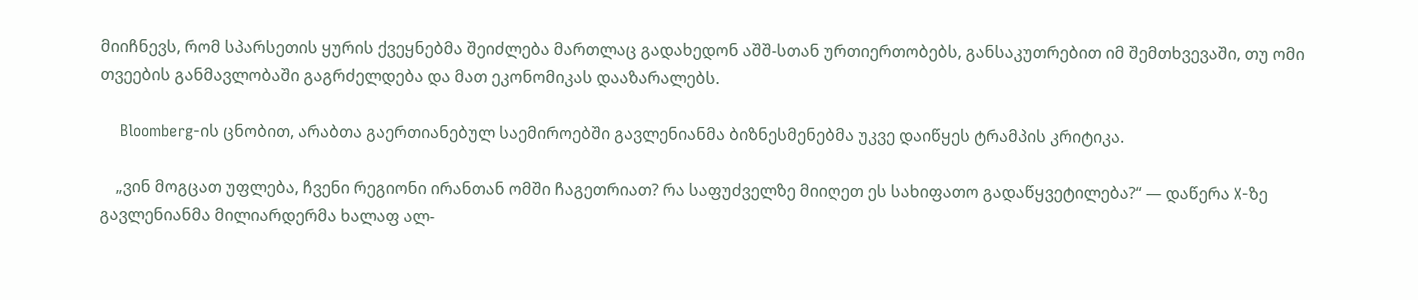მიიჩნევს, რომ სპარსეთის ყურის ქვეყნებმა შეიძლება მართლაც გადახედონ აშშ-სთან ურთიერთობებს, განსაკუთრებით იმ შემთხვევაში, თუ ომი თვეების განმავლობაში გაგრძელდება და მათ ეკონომიკას დააზარალებს.

    Bloomberg-ის ცნობით, არაბთა გაერთიანებულ საემიროებში გავლენიანმა ბიზნესმენებმა უკვე დაიწყეს ტრამპის კრიტიკა.

    „ვინ მოგცათ უფლება, ჩვენი რეგიონი ირანთან ომში ჩაგეთრიათ? რა საფუძველზე მიიღეთ ეს სახიფათო გადაწყვეტილება?“ — დაწერა X-ზე გავლენიანმა მილიარდერმა ხალაფ ალ-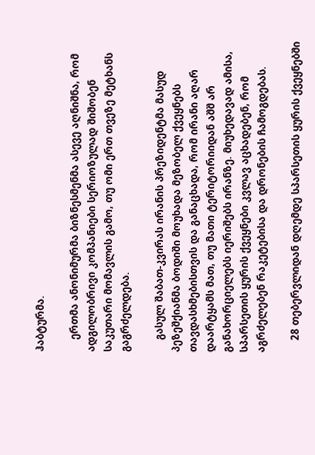ჰაბტურმა.

    ერთმა ანონიმურმა ბიზნესმენმა ასევე აღნიშნა, რომ ადგილობრივი კომპანიები სერიოზულად შიშობენ საკუთარი მომავლის გამო, თუ ომი ერთ თვეზე მეტხანს გაგრძელდება.

    გასულ შაბათ-კვირას ირანის პრეზიდენტმა მასუდ პეზეშქიანმა ბოდიში მოუხადა მეზობელ ქვეყნებს თავდასხმებისთვის და განაცხადა, რომ ირანი აღარ დაარტყამს მათ, თუ მათი ტერიტორიიდან აშშ არ განახორციელებს იერიშებს ირანზე. მიუხედავად ამისა, სპარსეთის ყურის ქვეყნები კვლავ აცხადებენ, რომ აგრძელებენ რაკეტებისა და დრონების ჩამოგდებას.

    28 თებერვლიდან დღემდე სპარსეთის ყურის ქვეყნებში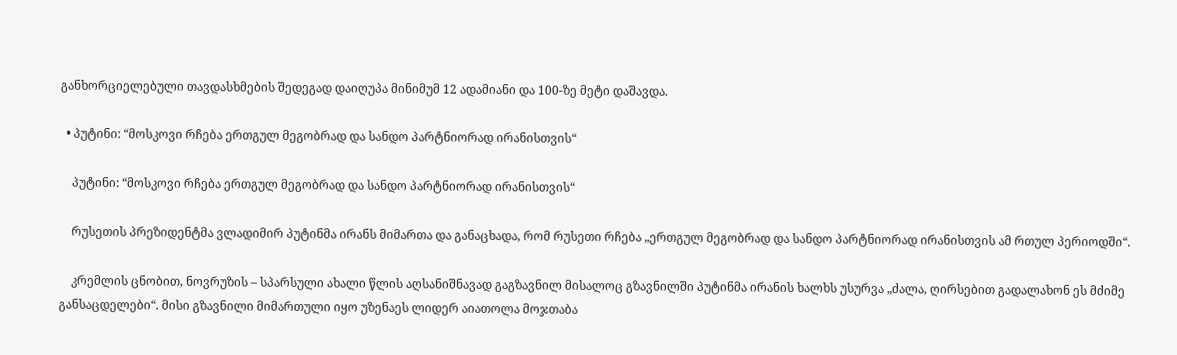განხორციელებული თავდასხმების შედეგად დაიღუპა მინიმუმ 12 ადამიანი და 100-ზე მეტი დაშავდა.

  • პუტინი: “მოსკოვი რჩება ერთგულ მეგობრად და სანდო პარტნიორად ირანისთვის“

    პუტინი: “მოსკოვი რჩება ერთგულ მეგობრად და სანდო პარტნიორად ირანისთვის“

    რუსეთის პრეზიდენტმა ვლადიმირ პუტინმა ირანს მიმართა და განაცხადა, რომ რუსეთი რჩება „ერთგულ მეგობრად და სანდო პარტნიორად ირანისთვის ამ რთულ პერიოდში“.

    კრემლის ცნობით, ნოვრუზის – სპარსული ახალი წლის აღსანიშნავად გაგზავნილ მისალოც გზავნილში პუტინმა ირანის ხალხს უსურვა „ძალა, ღირსებით გადალახონ ეს მძიმე განსაცდელები“. მისი გზავნილი მიმართული იყო უზენაეს ლიდერ აიათოლა მოჯთაბა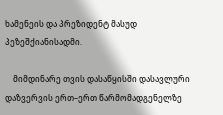ხამენეის და პრეზიდენტ მასუდ პეზეშქიანისადმი.

    მიმდინარე თვის დასაწყისში დასავლური დაზვერვის ერთ–ერთ წარმომადგენელზე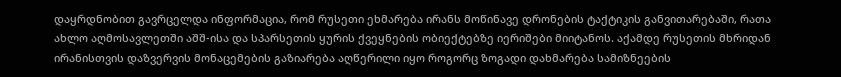დაყრდნობით გავრცელდა ინფორმაცია, რომ რუსეთი ეხმარება ირანს მოწინავე დრონების ტაქტიკის განვითარებაში, რათა ახლო აღმოსავლეთში აშშ-ისა და სპარსეთის ყურის ქვეყნების ობიექტებზე იერიშები მიიტანოს. აქამდე რუსეთის მხრიდან ირანისთვის დაზვერვის მონაცემების გაზიარება აღწერილი იყო როგორც ზოგადი დახმარება სამიზნეების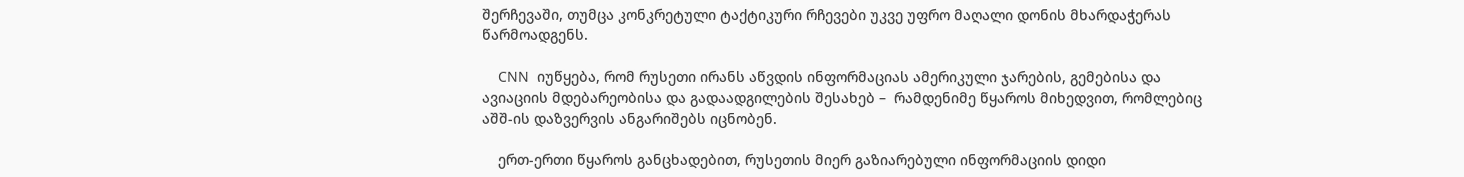შერჩევაში, თუმცა კონკრეტული ტაქტიკური რჩევები უკვე უფრო მაღალი დონის მხარდაჭერას წარმოადგენს.

    CNN  იუწყება, რომ რუსეთი ირანს აწვდის ინფორმაციას ამერიკული ჯარების, გემებისა და ავიაციის მდებარეობისა და გადაადგილების შესახებ –  რამდენიმე წყაროს მიხედვით, რომლებიც აშშ-ის დაზვერვის ანგარიშებს იცნობენ.

    ერთ-ერთი წყაროს განცხადებით, რუსეთის მიერ გაზიარებული ინფორმაციის დიდი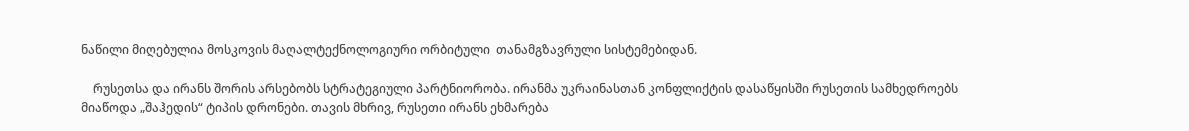ნაწილი მიღებულია მოსკოვის მაღალტექნოლოგიური ორბიტული  თანამგზავრული სისტემებიდან.

    რუსეთსა და ირანს შორის არსებობს სტრატეგიული პარტნიორობა. ირანმა უკრაინასთან კონფლიქტის დასაწყისში რუსეთის სამხედროებს მიაწოდა „შაჰედის“ ტიპის დრონები. თავის მხრივ, რუსეთი ირანს ეხმარება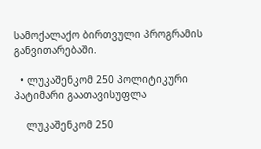სამოქალაქო ბირთვული პროგრამის განვითარებაში.

  • ლუკაშენკომ 250 პოლიტიკური პატიმარი გაათავისუფლა

    ლუკაშენკომ 250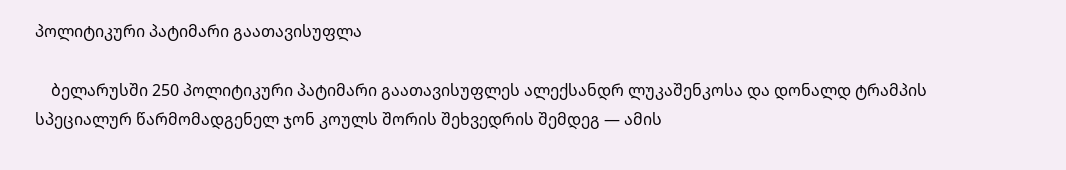პოლიტიკური პატიმარი გაათავისუფლა

    ბელარუსში 250 პოლიტიკური პატიმარი გაათავისუფლეს ალექსანდრ ლუკაშენკოსა და დონალდ ტრამპის სპეციალურ წარმომადგენელ ჯონ კოულს შორის შეხვედრის შემდეგ — ამის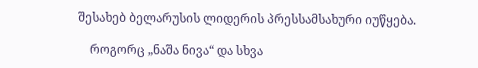შესახებ ბელარუსის ლიდერის პრესსამსახური იუწყება.

    როგორც „ნაშა ნივა“ და სხვა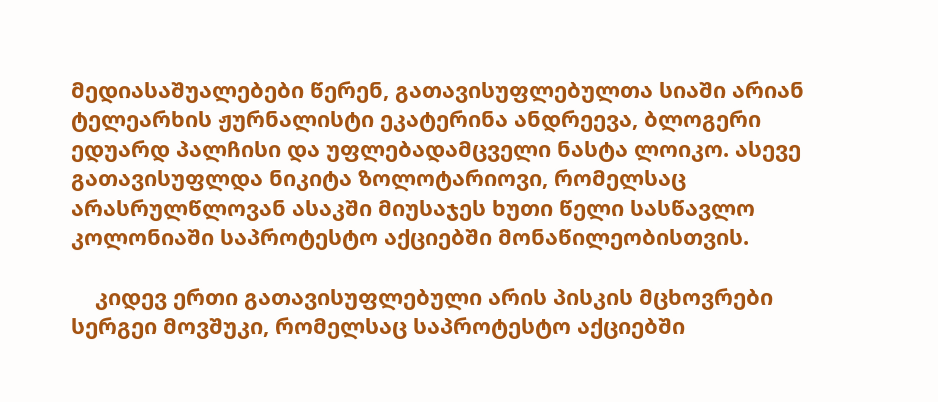მედიასაშუალებები წერენ, გათავისუფლებულთა სიაში არიან ტელეარხის ჟურნალისტი ეკატერინა ანდრეევა, ბლოგერი ედუარდ პალჩისი და უფლებადამცველი ნასტა ლოიკო. ასევე გათავისუფლდა ნიკიტა ზოლოტარიოვი, რომელსაც არასრულწლოვან ასაკში მიუსაჯეს ხუთი წელი სასწავლო კოლონიაში საპროტესტო აქციებში მონაწილეობისთვის.

    კიდევ ერთი გათავისუფლებული არის პისკის მცხოვრები სერგეი მოვშუკი, რომელსაც საპროტესტო აქციებში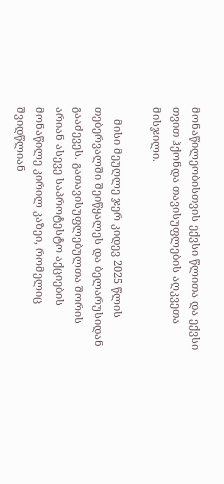მონაწილეობისთვის ექვსი წლითა და ექვსი თვით ჰქონდა თავისუფლების აღკვეთა მისჯილი.

    მისი მეუღლე ჯერ კიდევ 2025 წლის თებერვალში შეიწყალეს და ბელარუსიდან გააძევეს. გათავისუფლებულთა შორის არიან ასევე საპროტესტო აქციების მონაწილე კირილ კაზეი, რომელიც შვიდწლიან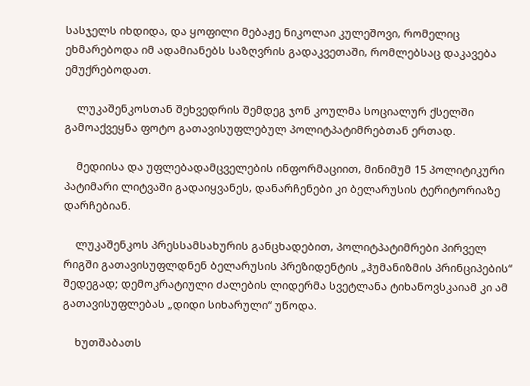სასჯელს იხდიდა, და ყოფილი მებაჟე ნიკოლაი კულეშოვი, რომელიც ეხმარებოდა იმ ადამიანებს საზღვრის გადაკვეთაში, რომლებსაც დაკავება ემუქრებოდათ.

    ლუკაშენკოსთან შეხვედრის შემდეგ ჯონ კოულმა სოციალურ ქსელში გამოაქვეყნა ფოტო გათავისუფლებულ პოლიტპატიმრებთან ერთად.

    მედიისა და უფლებადამცველების ინფორმაციით, მინიმუმ 15 პოლიტიკური პატიმარი ლიტვაში გადაიყვანეს, დანარჩენები კი ბელარუსის ტერიტორიაზე დარჩებიან.

    ლუკაშენკოს პრესსამსახურის განცხადებით, პოლიტპატიმრები პირველ რიგში გათავისუფლდნენ ბელარუსის პრეზიდენტის „ჰუმანიზმის პრინციპების“ შედეგად; დემოკრატიული ძალების ლიდერმა სვეტლანა ტიხანოვსკაიამ კი ამ გათავისუფლებას „დიდი სიხარული“ უწოდა.

    ხუთშაბათს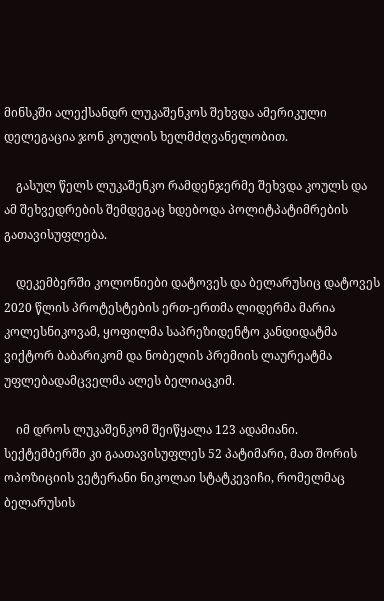მინსკში ალექსანდრ ლუკაშენკოს შეხვდა ამერიკული დელეგაცია ჯონ კოულის ხელმძღვანელობით.

    გასულ წელს ლუკაშენკო რამდენჯერმე შეხვდა კოულს და ამ შეხვედრების შემდეგაც ხდებოდა პოლიტპატიმრების გათავისუფლება.

    დეკემბერში კოლონიები დატოვეს და ბელარუსიც დატოვეს 2020 წლის პროტესტების ერთ-ერთმა ლიდერმა მარია კოლესნიკოვამ, ყოფილმა საპრეზიდენტო კანდიდატმა ვიქტორ ბაბარიკომ და ნობელის პრემიის ლაურეატმა უფლებადამცველმა ალეს ბელიაცკიმ.

    იმ დროს ლუკაშენკომ შეიწყალა 123 ადამიანი. სექტემბერში კი გაათავისუფლეს 52 პატიმარი, მათ შორის ოპოზიციის ვეტერანი ნიკოლაი სტატკევიჩი, რომელმაც ბელარუსის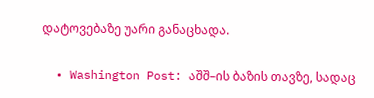დატოვებაზე უარი განაცხადა.

  • Washington Post: აშშ–ის ბაზის თავზე, სადაც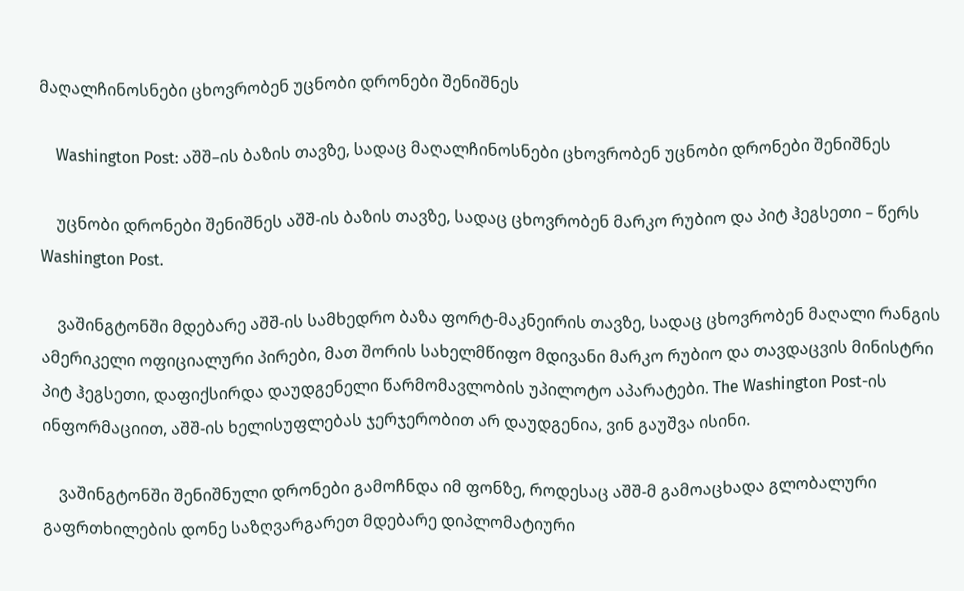მაღალჩინოსნები ცხოვრობენ უცნობი დრონები შენიშნეს

    Washington Post: აშშ–ის ბაზის თავზე, სადაც მაღალჩინოსნები ცხოვრობენ უცნობი დრონები შენიშნეს

    უცნობი დრონები შენიშნეს აშშ-ის ბაზის თავზე, სადაც ცხოვრობენ მარკო რუბიო და პიტ ჰეგსეთი – წერს Washington Post.

    ვაშინგტონში მდებარე აშშ-ის სამხედრო ბაზა ფორტ-მაკნეირის თავზე, სადაც ცხოვრობენ მაღალი რანგის ამერიკელი ოფიციალური პირები, მათ შორის სახელმწიფო მდივანი მარკო რუბიო და თავდაცვის მინისტრი პიტ ჰეგსეთი, დაფიქსირდა დაუდგენელი წარმომავლობის უპილოტო აპარატები. The Washington Post-ის ინფორმაციით, აშშ-ის ხელისუფლებას ჯერჯერობით არ დაუდგენია, ვინ გაუშვა ისინი.

    ვაშინგტონში შენიშნული დრონები გამოჩნდა იმ ფონზე, როდესაც აშშ-მ გამოაცხადა გლობალური გაფრთხილების დონე საზღვარგარეთ მდებარე დიპლომატიური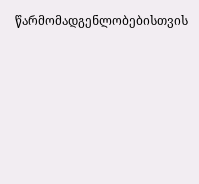წარმომადგენლობებისთვის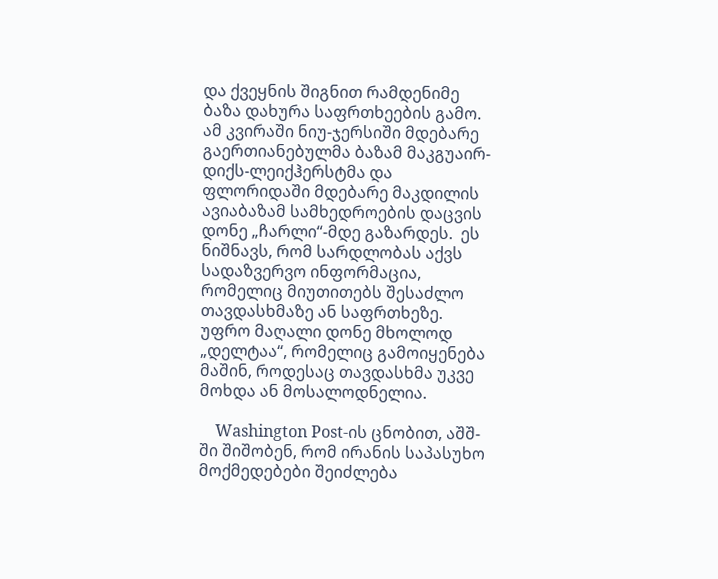და ქვეყნის შიგნით რამდენიმე ბაზა დახურა საფრთხეების გამო. ამ კვირაში ნიუ-ჯერსიში მდებარე გაერთიანებულმა ბაზამ მაკგუაირ-დიქს-ლეიქჰერსტმა და ფლორიდაში მდებარე მაკდილის ავიაბაზამ სამხედროების დაცვის დონე „ჩარლი“-მდე გაზარდეს.  ეს ნიშნავს, რომ სარდლობას აქვს სადაზვერვო ინფორმაცია, რომელიც მიუთითებს შესაძლო თავდასხმაზე ან საფრთხეზე. უფრო მაღალი დონე მხოლოდ „დელტაა“, რომელიც გამოიყენება მაშინ, როდესაც თავდასხმა უკვე მოხდა ან მოსალოდნელია.

    Washington Post-ის ცნობით, აშშ-ში შიშობენ, რომ ირანის საპასუხო მოქმედებები შეიძლება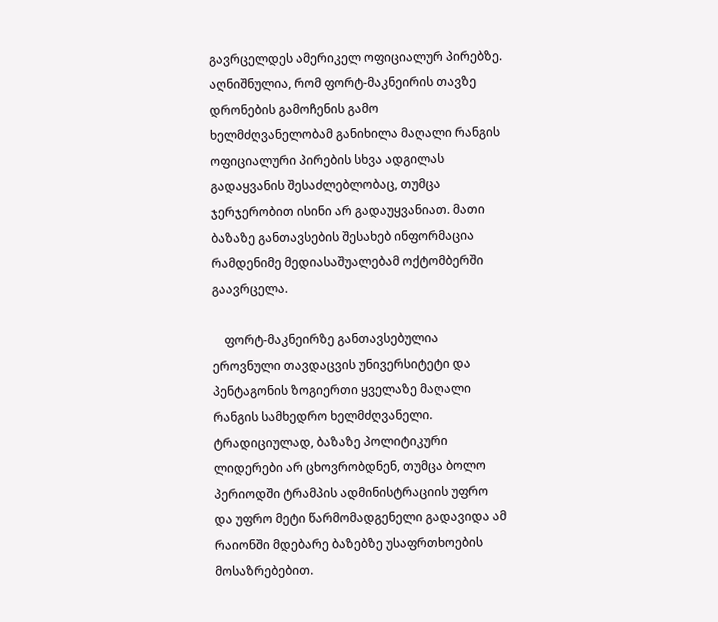გავრცელდეს ამერიკელ ოფიციალურ პირებზე. აღნიშნულია, რომ ფორტ-მაკნეირის თავზე დრონების გამოჩენის გამო ხელმძღვანელობამ განიხილა მაღალი რანგის ოფიციალური პირების სხვა ადგილას გადაყვანის შესაძლებლობაც, თუმცა ჯერჯერობით ისინი არ გადაუყვანიათ. მათი ბაზაზე განთავსების შესახებ ინფორმაცია რამდენიმე მედიასაშუალებამ ოქტომბერში გაავრცელა.

    ფორტ-მაკნეირზე განთავსებულია ეროვნული თავდაცვის უნივერსიტეტი და პენტაგონის ზოგიერთი ყველაზე მაღალი რანგის სამხედრო ხელმძღვანელი. ტრადიციულად, ბაზაზე პოლიტიკური ლიდერები არ ცხოვრობდნენ, თუმცა ბოლო პერიოდში ტრამპის ადმინისტრაციის უფრო და უფრო მეტი წარმომადგენელი გადავიდა ამ რაიონში მდებარე ბაზებზე უსაფრთხოების მოსაზრებებით.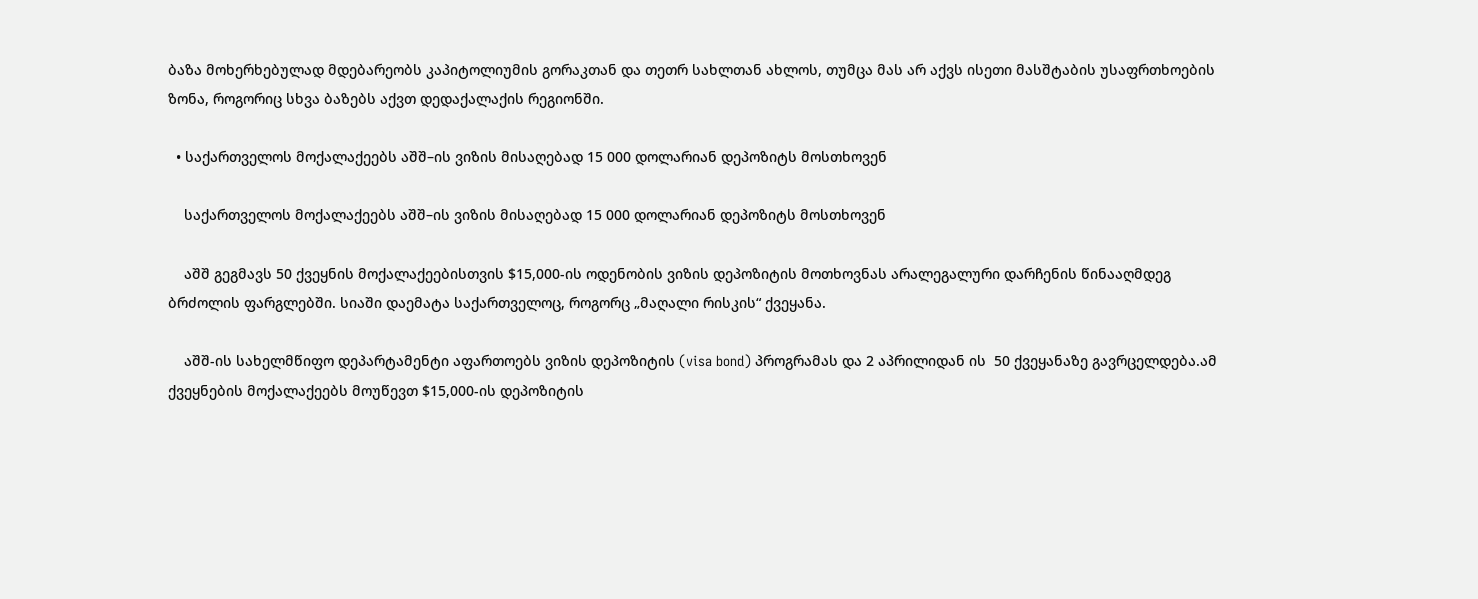ბაზა მოხერხებულად მდებარეობს კაპიტოლიუმის გორაკთან და თეთრ სახლთან ახლოს, თუმცა მას არ აქვს ისეთი მასშტაბის უსაფრთხოების ზონა, როგორიც სხვა ბაზებს აქვთ დედაქალაქის რეგიონში.

  • საქართველოს მოქალაქეებს აშშ–ის ვიზის მისაღებად 15 000 დოლარიან დეპოზიტს მოსთხოვენ

    საქართველოს მოქალაქეებს აშშ–ის ვიზის მისაღებად 15 000 დოლარიან დეპოზიტს მოსთხოვენ

    აშშ გეგმავს 50 ქვეყნის მოქალაქეებისთვის $15,000-ის ოდენობის ვიზის დეპოზიტის მოთხოვნას არალეგალური დარჩენის წინააღმდეგ ბრძოლის ფარგლებში. სიაში დაემატა საქართველოც, როგორც „მაღალი რისკის“ ქვეყანა.

    აშშ-ის სახელმწიფო დეპარტამენტი აფართოებს ვიზის დეპოზიტის (visa bond) პროგრამას და 2 აპრილიდან ის  50 ქვეყანაზე გავრცელდება.ამ ქვეყნების მოქალაქეებს მოუწევთ $15,000-ის დეპოზიტის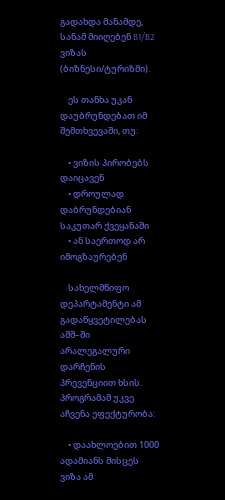გადახდა მანამდე, სანამ მიიღებენ B1/B2 ვიზას (ბიზნესი/ტურიზმი).

    ეს თანხა უკან დაუბრუნდებათ იმ შემთხვევაში, თუ:

    • ვიზის პირობებს დაიცავენ
    • დროულად დაბრუნდებიან საკუთარ ქვეყანაში
    • ან საერთოდ არ იმოგზაურებენ

    სახელმწიფო დეპარტამენტი ამ გადაწყვეტილებას აშშ–ში არალეგალური დარჩენის პრევენციით ხსის. პროგრამამ უკვე აჩვენა ეფექტურობა:

    • დაახლოებით 1000 ადამიანს მისცეს ვიზა ამ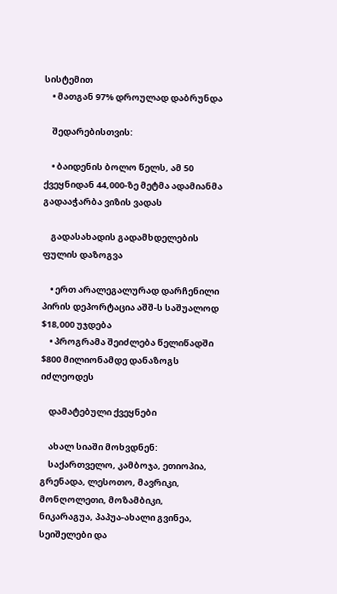სისტემით
    • მათგან 97% დროულად დაბრუნდა

    შედარებისთვის:

    • ბაიდენის ბოლო წელს, ამ 50 ქვეყნიდან 44,000-ზე მეტმა ადამიანმა გადააჭარბა ვიზის ვადას

    გადასახადის გადამხდელების ფულის დაზოგვა

    • ერთ არალეგალურად დარჩენილი პირის დეპორტაცია აშშ-ს საშუალოდ $18,000 უჯდება
    • პროგრამა შეიძლება წელიწადში $800 მილიონამდე დანაზოგს იძლეოდეს

    დამატებული ქვეყნები

    ახალ სიაში მოხვდნენ:
    საქართველო, კამბოჯა, ეთიოპია, გრენადა, ლესოთო, მავრიკი, მონღოლეთი, მოზამბიკი, ნიკარაგუა, პაპუა-ახალი გვინეა, სეიშელები და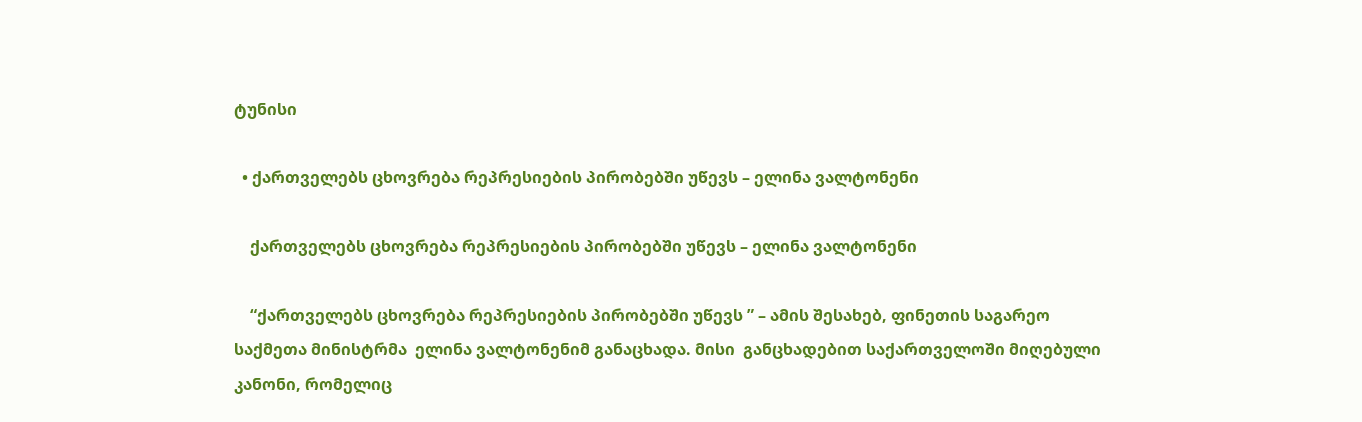ტუნისი

  • ქართველებს ცხოვრება რეპრესიების პირობებში უწევს – ელინა ვალტონენი

    ქართველებს ცხოვრება რეპრესიების პირობებში უწევს – ელინა ვალტონენი

    “ქართველებს ცხოვრება რეპრესიების პირობებში უწევს ” – ამის შესახებ, ფინეთის საგარეო საქმეთა მინისტრმა  ელინა ვალტონენიმ განაცხადა. მისი  განცხადებით საქართველოში მიღებული კანონი, რომელიც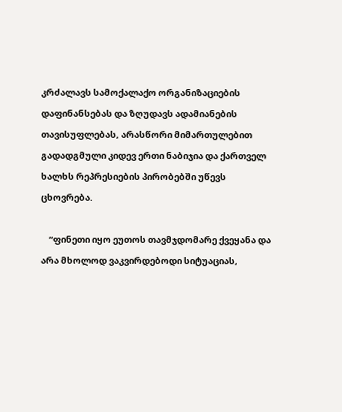კრძალავს სამოქალაქო ორგანიზაციების დაფინანსებას და ზღუდავს ადამიანების თავისუფლებას, არასწორი მიმართულებით გადადგმული კიდევ ერთი ნაბიჯია და ქართველ ხალხს რეპრესიების პირობებში უწევს ცხოვრება.

    “ფინეთი იყო ეუთოს თავმჯდომარე ქვეყანა და არა მხოლოდ ვაკვირდებოდი სიტუაციას,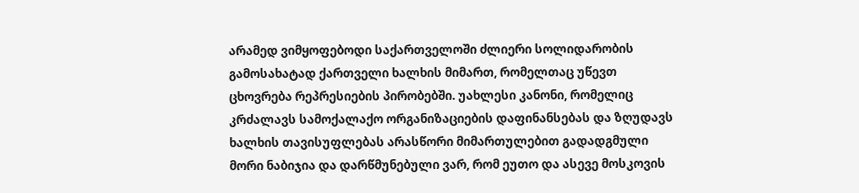არამედ ვიმყოფებოდი საქართველოში ძლიერი სოლიდარობის გამოსახატად ქართველი ხალხის მიმართ, რომელთაც უწევთ ცხოვრება რეპრესიების პირობებში. უახლესი კანონი, რომელიც კრძალავს სამოქალაქო ორგანიზაციების დაფინანსებას და ზღუდავს ხალხის თავისუფლებას არასწორი მიმართულებით გადადგმული მორი ნაბიჯია და დარწმუნებული ვარ, რომ ეუთო და ასევე მოსკოვის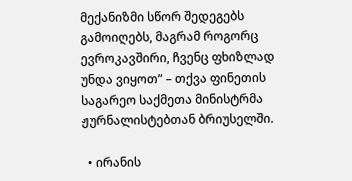მექანიზმი სწორ შედეგებს გამოიღებს, მაგრამ როგორც ევროკავშირი, ჩვენც ფხიზლად უნდა ვიყოთ” – თქვა ფინეთის საგარეო საქმეთა მინისტრმა ჟურნალისტებთან ბრიუსელში.

  • ირანის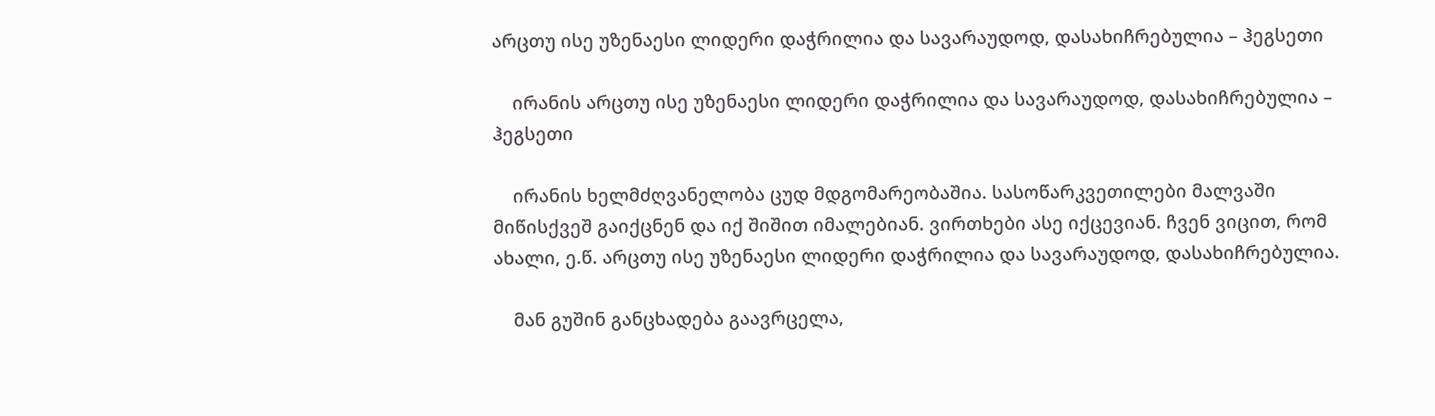არცთუ ისე უზენაესი ლიდერი დაჭრილია და სავარაუდოდ, დასახიჩრებულია – ჰეგსეთი

    ირანის არცთუ ისე უზენაესი ლიდერი დაჭრილია და სავარაუდოდ, დასახიჩრებულია – ჰეგსეთი

    ირანის ხელმძღვანელობა ცუდ მდგომარეობაშია. სასოწარკვეთილები მალვაში მიწისქვეშ გაიქცნენ და იქ შიშით იმალებიან. ვირთხები ასე იქცევიან. ჩვენ ვიცით, რომ ახალი, ე.წ. არცთუ ისე უზენაესი ლიდერი დაჭრილია და სავარაუდოდ, დასახიჩრებულია.

    მან გუშინ განცხადება გაავრცელა,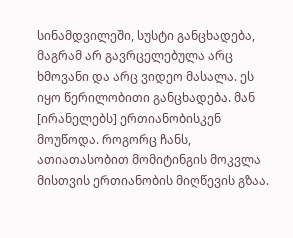სინამდვილეში, სუსტი განცხადება, მაგრამ არ გავრცელებულა არც ხმოვანი და არც ვიდეო მასალა. ეს იყო წერილობითი განცხადება. მან [ირანელებს] ერთიანობისკენ მოუწოდა. როგორც ჩანს, ათიათასობით მომიტინგის მოკვლა მისთვის ერთიანობის მიღწევის გზაა.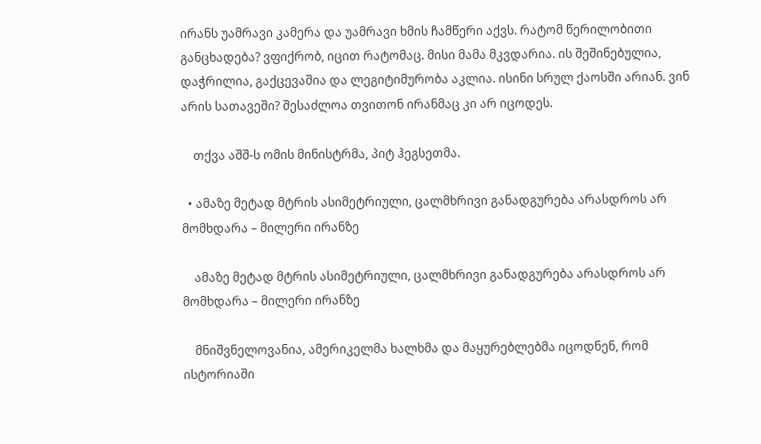ირანს უამრავი კამერა და უამრავი ხმის ჩამწერი აქვს. რატომ წერილობითი განცხადება? ვფიქრობ, იცით რატომაც. მისი მამა მკვდარია. ის შეშინებულია, დაჭრილია, გაქცევაშია და ლეგიტიმურობა აკლია. ისინი სრულ ქაოსში არიან. ვინ არის სათავეში? შესაძლოა თვითონ ირანმაც კი არ იცოდეს.

    თქვა აშშ-ს ომის მინისტრმა, პიტ ჰეგსეთმა.

  • ამაზე მეტად მტრის ასიმეტრიული, ცალმხრივი განადგურება არასდროს არ მომხდარა – მილერი ირანზე

    ამაზე მეტად მტრის ასიმეტრიული, ცალმხრივი განადგურება არასდროს არ მომხდარა – მილერი ირანზე

    მნიშვნელოვანია, ამერიკელმა ხალხმა და მაყურებლებმა იცოდნენ, რომ ისტორიაში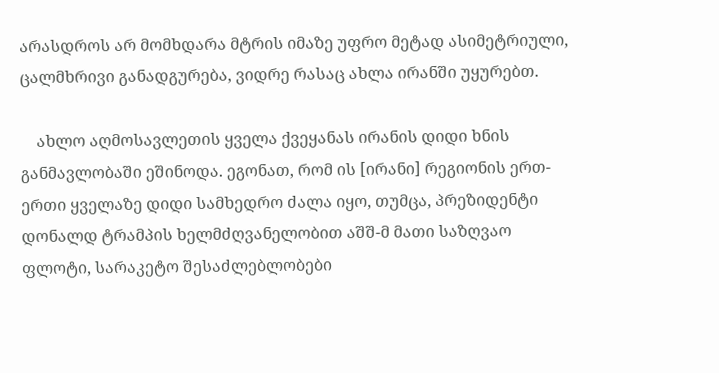არასდროს არ მომხდარა მტრის იმაზე უფრო მეტად ასიმეტრიული, ცალმხრივი განადგურება, ვიდრე რასაც ახლა ირანში უყურებთ.

    ახლო აღმოსავლეთის ყველა ქვეყანას ირანის დიდი ხნის განმავლობაში ეშინოდა. ეგონათ, რომ ის [ირანი] რეგიონის ერთ-ერთი ყველაზე დიდი სამხედრო ძალა იყო, თუმცა, პრეზიდენტი დონალდ ტრამპის ხელმძღვანელობით აშშ-მ მათი საზღვაო ფლოტი, სარაკეტო შესაძლებლობები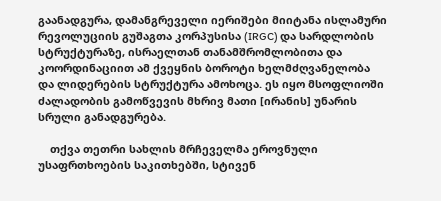გაანადგურა, დამანგრეველი იერიშები მიიტანა ისლამური რევოლუციის გუშაგთა კორპუსისა (IRGC) და სარდლობის სტრუქტურაზე, ისრაელთან თანამშრომლობითა და კოორდინაციით ამ ქვეყნის ბოროტი ხელმძღვანელობა და ლიდერების სტრუქტურა ამოხოცა. ეს იყო მსოფლიოში ძალადობის გამოწვევის მხრივ მათი [ირანის] უნარის სრული განადგურება.

    თქვა თეთრი სახლის მრჩეველმა ეროვნული უსაფრთხოების საკითხებში, სტივენ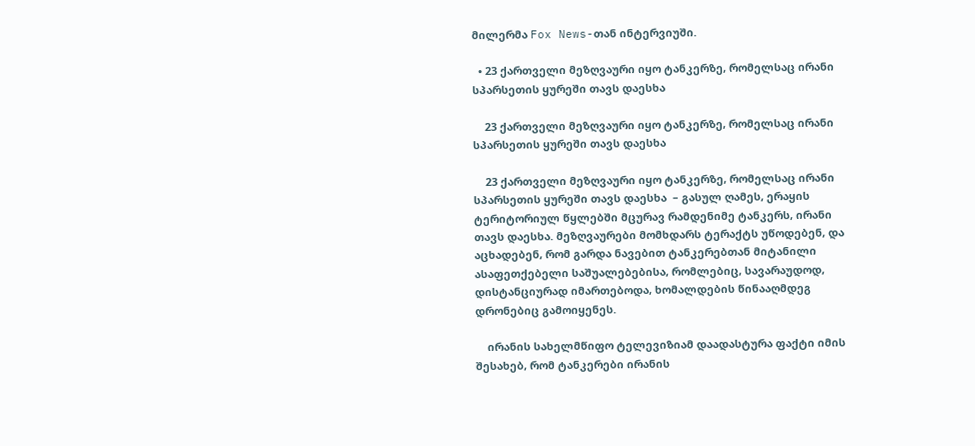მილერმა Fox News-თან ინტერვიუში.

  • 23 ქართველი მეზღვაური იყო ტანკერზე, რომელსაც ირანი სპარსეთის ყურეში თავს დაესხა

    23 ქართველი მეზღვაური იყო ტანკერზე, რომელსაც ირანი სპარსეთის ყურეში თავს დაესხა

    23 ქართველი მეზღვაური იყო ტანკერზე, რომელსაც ირანი სპარსეთის ყურეში თავს დაესხა  – გასულ ღამეს, ერაყის ტერიტორიულ წყლებში მცურავ რამდენიმე ტანკერს, ირანი თავს დაესხა. მეზღვაურები მომხდარს ტერაქტს უწოდებენ, და აცხადებენ, რომ გარდა ნავებით ტანკერებთან მიტანილი ასაფეთქებელი საშუალებებისა, რომლებიც, სავარაუდოდ, დისტანციურად იმართებოდა, ხომალდების წინააღმდეგ დრონებიც გამოიყენეს.

    ირანის სახელმწიფო ტელევიზიამ დაადასტურა ფაქტი იმის შესახებ, რომ ტანკერები ირანის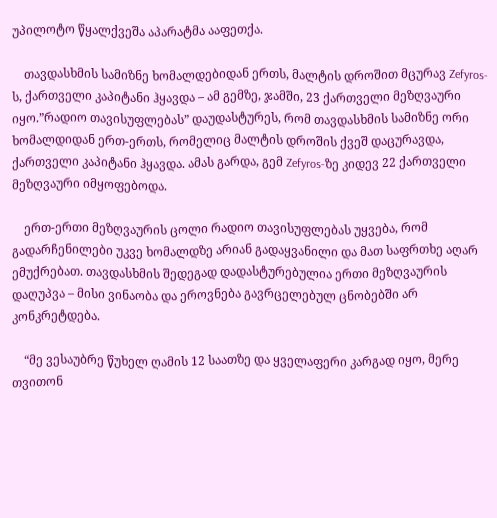უპილოტო წყალქვეშა აპარატმა ააფეთქა.

    თავდასხმის სამიზნე ხომალდებიდან ერთს, მალტის დროშით მცურავ Zefyros-ს, ქართველი კაპიტანი ჰყავდა – ამ გემზე, ჯამში, 23 ქართველი მეზღვაური იყო.”რადიო თავისუფლებას” დაუდასტურეს, რომ თავდასხმის სამიზნე ორი ხომალდიდან ერთ-ერთს, რომელიც მალტის დროშის ქვეშ დაცურავდა, ქართველი კაპიტანი ჰყავდა. ამას გარდა, გემ Zefyros-ზე კიდევ 22 ქართველი მეზღვაური იმყოფებოდა.

    ერთ-ერთი მეზღვაურის ცოლი რადიო თავისუფლებას უყვება, რომ გადარჩენილები უკვე ხომალდზე არიან გადაყვანილი და მათ საფრთხე აღარ ემუქრებათ. თავდასხმის შედეგად დადასტურებულია ერთი მეზღვაურის დაღუპვა – მისი ვინაობა და ეროვნება გავრცელებულ ცნობებში არ კონკრეტდება.

    “მე ვესაუბრე წუხელ ღამის 12 საათზე და ყველაფერი კარგად იყო, მერე თვითონ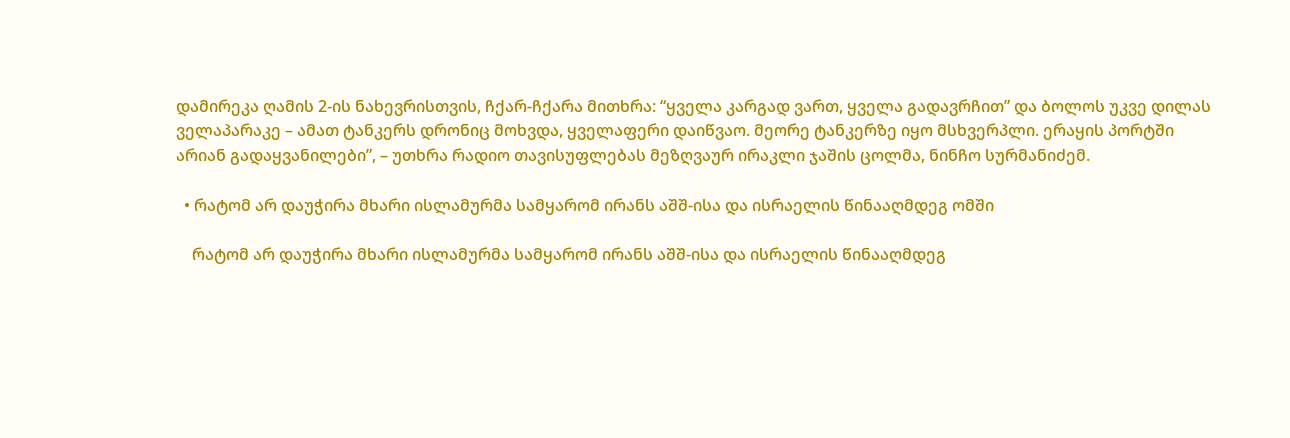დამირეკა ღამის 2-ის ნახევრისთვის, ჩქარ-ჩქარა მითხრა: “ყველა კარგად ვართ, ყველა გადავრჩით” და ბოლოს უკვე დილას ველაპარაკე – ამათ ტანკერს დრონიც მოხვდა, ყველაფერი დაიწვაო. მეორე ტანკერზე იყო მსხვერპლი. ერაყის პორტში არიან გადაყვანილები”, – უთხრა რადიო თავისუფლებას მეზღვაურ ირაკლი ჯაშის ცოლმა, ნინჩო სურმანიძემ.

  • რატომ არ დაუჭირა მხარი ისლამურმა სამყარომ ირანს აშშ-ისა და ისრაელის წინააღმდეგ ომში

    რატომ არ დაუჭირა მხარი ისლამურმა სამყარომ ირანს აშშ-ისა და ისრაელის წინააღმდეგ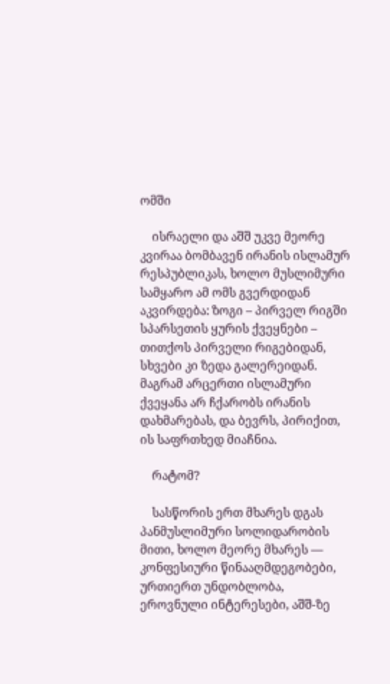ომში

    ისრაელი და აშშ უკვე მეორე კვირაა ბომბავენ ირანის ისლამურ რესპუბლიკას, ხოლო მუსლიმური სამყარო ამ ომს გვერდიდან აკვირდება: ზოგი – პირველ რიგში სპარსეთის ყურის ქვეყნები – თითქოს პირველი რიგებიდან, სხვები კი ზედა გალერეიდან. მაგრამ არცერთი ისლამური ქვეყანა არ ჩქარობს ირანის დახმარებას, და ბევრს, პირიქით, ის საფრთხედ მიაჩნია.

    რატომ?

    სასწორის ერთ მხარეს დგას პანმუსლიმური სოლიდარობის მითი, ხოლო მეორე მხარეს — კონფესიური წინააღმდეგობები, ურთიერთ უნდობლობა, ეროვნული ინტერესები, აშშ-ზე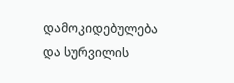დამოკიდებულება და სურვილის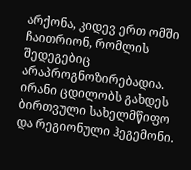არქონა, კიდევ ერთ ომში ჩაითრიონ, რომლის შედეგებიც არაპროგნოზირებადია. ირანი ცდილობს გახდეს ბირთვული სახელმწიფო და რეგიონული ჰეგემონი.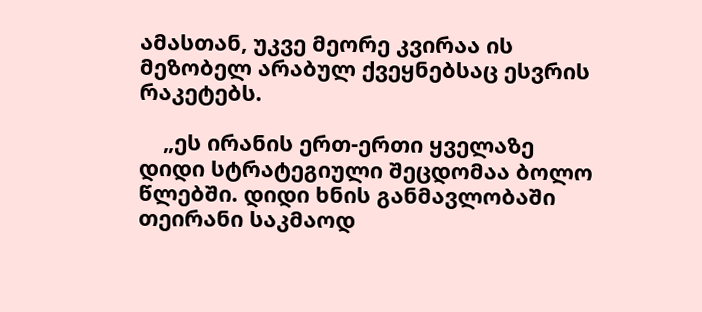ამასთან, უკვე მეორე კვირაა ის მეზობელ არაბულ ქვეყნებსაც ესვრის რაკეტებს.

    „ეს ირანის ერთ-ერთი ყველაზე დიდი სტრატეგიული შეცდომაა ბოლო წლებში. დიდი ხნის განმავლობაში თეირანი საკმაოდ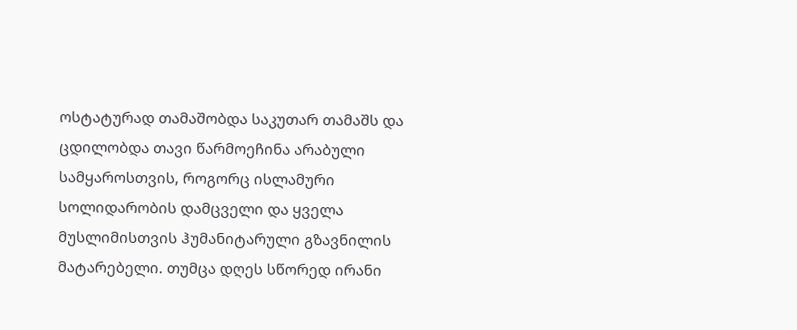ოსტატურად თამაშობდა საკუთარ თამაშს და ცდილობდა თავი წარმოეჩინა არაბული სამყაროსთვის, როგორც ისლამური სოლიდარობის დამცველი და ყველა მუსლიმისთვის ჰუმანიტარული გზავნილის მატარებელი. თუმცა დღეს სწორედ ირანი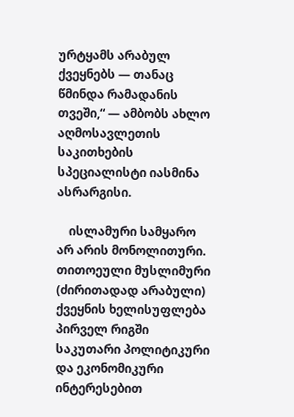ურტყამს არაბულ ქვეყნებს — თანაც წმინდა რამადანის თვეში,“ — ამბობს ახლო აღმოსავლეთის საკითხების სპეციალისტი იასმინა ასრარგისი.

    ისლამური სამყარო არ არის მონოლითური. თითოეული მუსლიმური (ძირითადად არაბული) ქვეყნის ხელისუფლება პირველ რიგში საკუთარი პოლიტიკური და ეკონომიკური ინტერესებით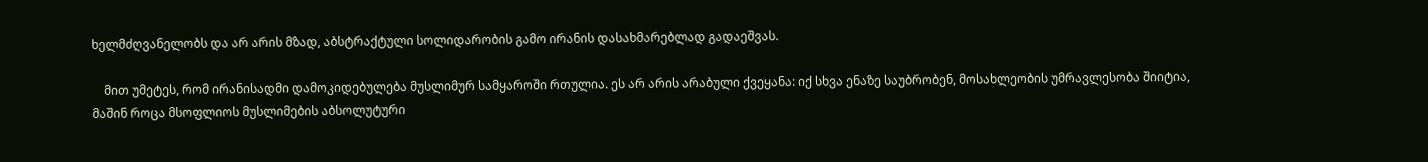ხელმძღვანელობს და არ არის მზად, აბსტრაქტული სოლიდარობის გამო ირანის დასახმარებლად გადაეშვას.

    მით უმეტეს, რომ ირანისადმი დამოკიდებულება მუსლიმურ სამყაროში რთულია. ეს არ არის არაბული ქვეყანა: იქ სხვა ენაზე საუბრობენ, მოსახლეობის უმრავლესობა შიიტია, მაშინ როცა მსოფლიოს მუსლიმების აბსოლუტური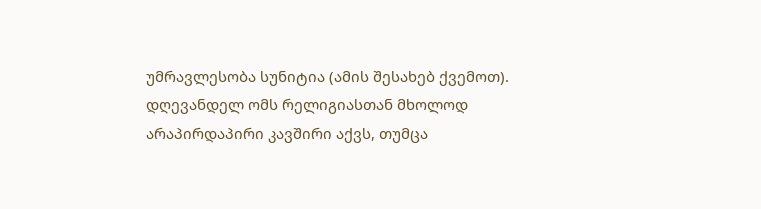უმრავლესობა სუნიტია (ამის შესახებ ქვემოთ). დღევანდელ ომს რელიგიასთან მხოლოდ არაპირდაპირი კავშირი აქვს, თუმცა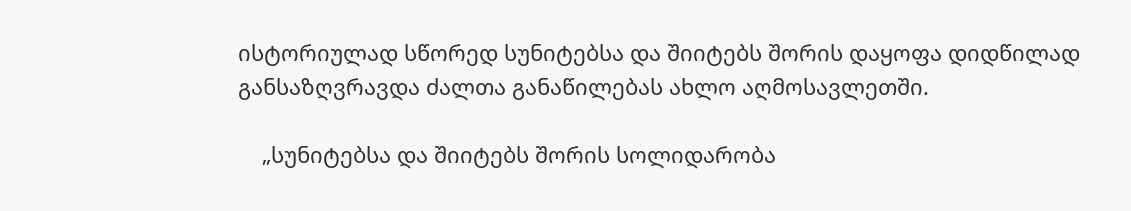ისტორიულად სწორედ სუნიტებსა და შიიტებს შორის დაყოფა დიდწილად განსაზღვრავდა ძალთა განაწილებას ახლო აღმოსავლეთში.

    „სუნიტებსა და შიიტებს შორის სოლიდარობა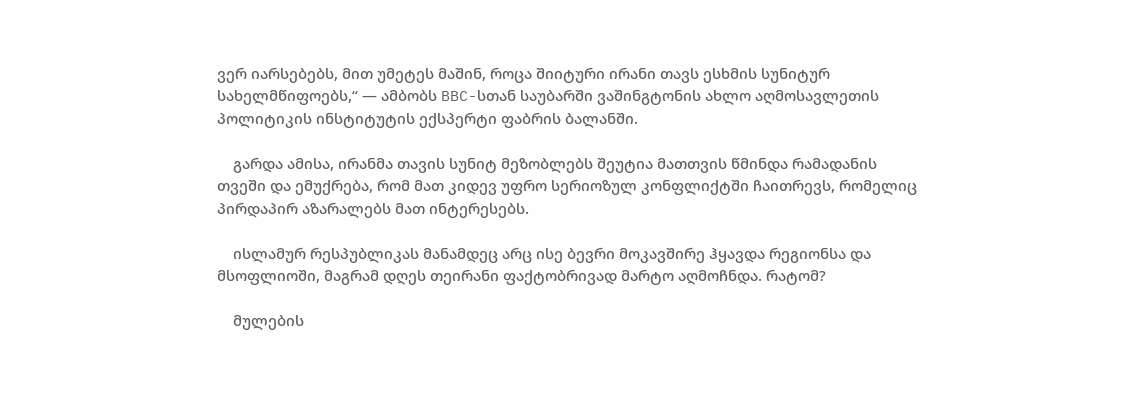ვერ იარსებებს, მით უმეტეს მაშინ, როცა შიიტური ირანი თავს ესხმის სუნიტურ სახელმწიფოებს,“ — ამბობს BBC-სთან საუბარში ვაშინგტონის ახლო აღმოსავლეთის პოლიტიკის ინსტიტუტის ექსპერტი ფაბრის ბალანში.

    გარდა ამისა, ირანმა თავის სუნიტ მეზობლებს შეუტია მათთვის წმინდა რამადანის თვეში და ემუქრება, რომ მათ კიდევ უფრო სერიოზულ კონფლიქტში ჩაითრევს, რომელიც პირდაპირ აზარალებს მათ ინტერესებს.

    ისლამურ რესპუბლიკას მანამდეც არც ისე ბევრი მოკავშირე ჰყავდა რეგიონსა და მსოფლიოში, მაგრამ დღეს თეირანი ფაქტობრივად მარტო აღმოჩნდა. რატომ?

    მულების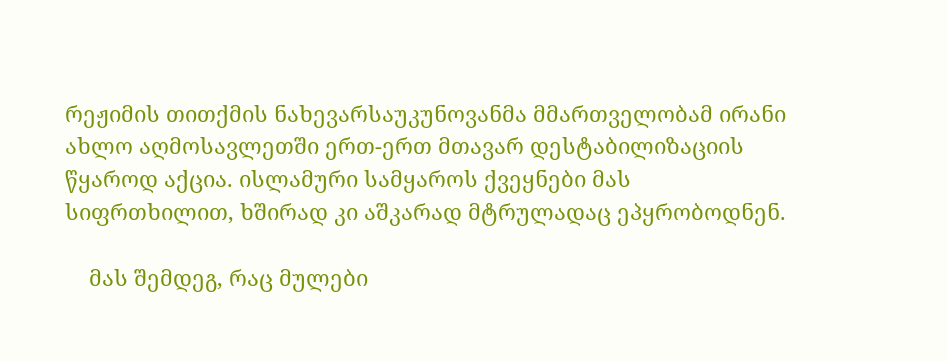რეჟიმის თითქმის ნახევარსაუკუნოვანმა მმართველობამ ირანი ახლო აღმოსავლეთში ერთ-ერთ მთავარ დესტაბილიზაციის წყაროდ აქცია. ისლამური სამყაროს ქვეყნები მას სიფრთხილით, ხშირად კი აშკარად მტრულადაც ეპყრობოდნენ.

    მას შემდეგ, რაც მულები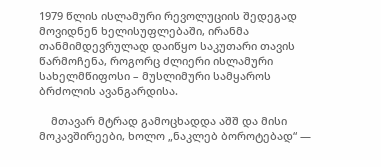1979 წლის ისლამური რევოლუციის შედეგად მოვიდნენ ხელისუფლებაში, ირანმა თანმიმდევრულად დაიწყო საკუთარი თავის წარმოჩენა, როგორც ძლიერი ისლამური სახელმწიფოსი – მუსლიმური სამყაროს ბრძოლის ავანგარდისა.

    მთავარ მტრად გამოცხადდა აშშ და მისი მოკავშირეები, ხოლო „ნაკლებ ბოროტებად“ —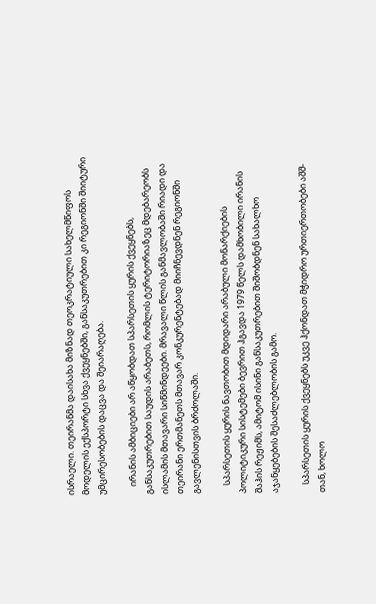ისრაელი. თეირანმა დაისახა მიზნად თეოკრატიული სახელმწიფოს მოდელის ექსპორტი სხვა ქვეყნებში, განსაკუთრებით კი რეგიონში შიიტური უმცირესობების დაცვა და შეიარაღება.

    ირანის ამბიციები არ აწყობდათ სპარსეთის ყურის ქვეყნებს, განსაკუთრებით საუდის არაბეთს, რომლის ტერიტორიაზეც მდებარეობს ისლამის მთავარი სიწმინდეები. მრავალი წლის განმავლობაში რიადი და თეირანი ერთმანეთს მთავარ კონკურენტებად მიიჩნევდნენ რეგიონში გავლენისთვის ბრძოლაში.

    სპარსეთის ყურის ნავთობით მდიდარი არაბული მონარქიების პოლიტიკური სისტემები ბევრით ჰგავდა 1979 წელს დამხობილი ირანის შაჰის რეჟიმს, ამიტომ ისინი განსაკუთრებით შიშობდნენ სახალხო აჯანყებების შესაძლებლობის გამო.

    სპარსეთის ყურის ქვეყნებს უკვე ჰქონდათ მჭიდრო ურთიერთობები აშშ-თან, ხოლო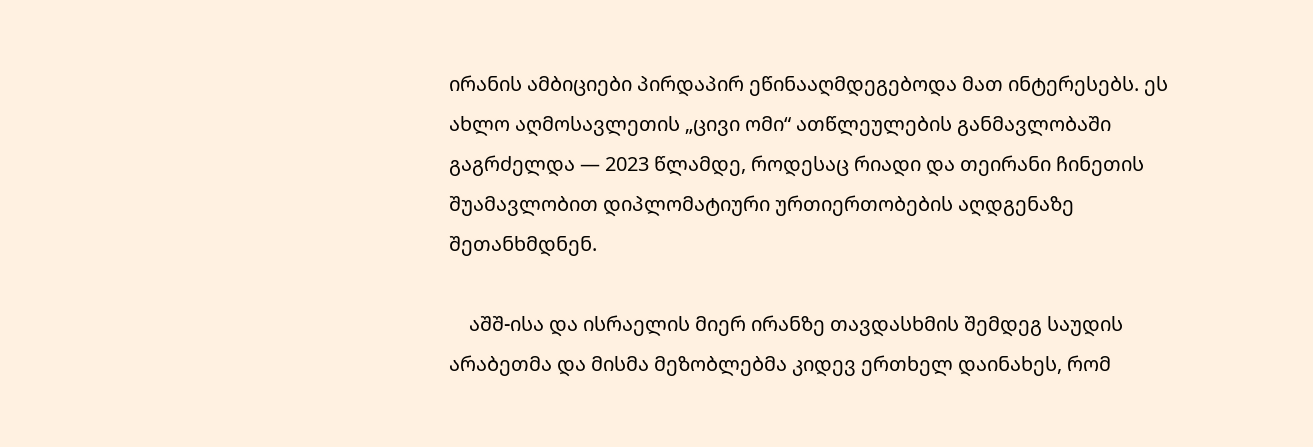ირანის ამბიციები პირდაპირ ეწინააღმდეგებოდა მათ ინტერესებს. ეს ახლო აღმოსავლეთის „ცივი ომი“ ათწლეულების განმავლობაში გაგრძელდა — 2023 წლამდე, როდესაც რიადი და თეირანი ჩინეთის შუამავლობით დიპლომატიური ურთიერთობების აღდგენაზე შეთანხმდნენ.

    აშშ-ისა და ისრაელის მიერ ირანზე თავდასხმის შემდეგ საუდის არაბეთმა და მისმა მეზობლებმა კიდევ ერთხელ დაინახეს, რომ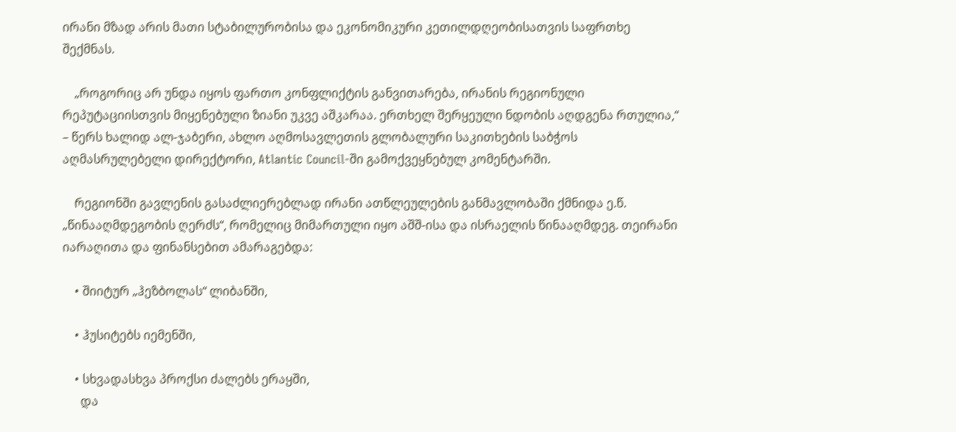ირანი მზად არის მათი სტაბილურობისა და ეკონომიკური კეთილდღეობისათვის საფრთხე შექმნას.

    „როგორიც არ უნდა იყოს ფართო კონფლიქტის განვითარება, ირანის რეგიონული რეპუტაციისთვის მიყენებული ზიანი უკვე აშკარაა. ერთხელ შერყეული ნდობის აღდგენა რთულია,“ – წერს ხალიდ ალ-ჯაბერი, ახლო აღმოსავლეთის გლობალური საკითხების საბჭოს აღმასრულებელი დირექტორი, Atlantic Council-ში გამოქვეყნებულ კომენტარში.

    რეგიონში გავლენის გასაძლიერებლად ირანი ათწლეულების განმავლობაში ქმნიდა ე.წ. „წინააღმდეგობის ღერძს“, რომელიც მიმართული იყო აშშ-ისა და ისრაელის წინააღმდეგ. თეირანი იარაღითა და ფინანსებით ამარაგებდა:

    • შიიტურ „ჰეზბოლას“ ლიბანში,

    • ჰუსიტებს იემენში,

    • სხვადასხვა პროქსი ძალებს ერაყში,
      და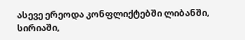ასევე ერეოდა კონფლიქტებში ლიბანში, სირიაში,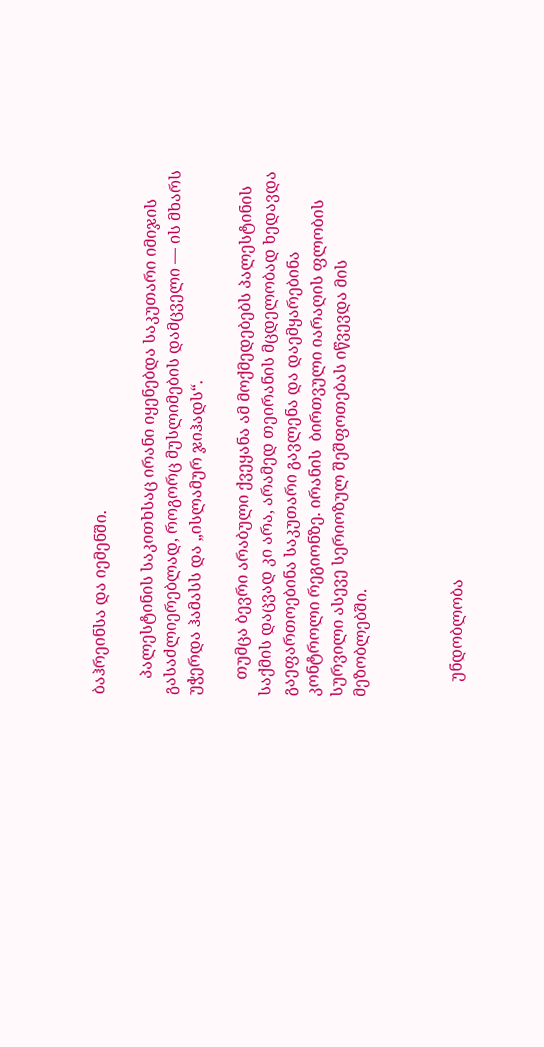ბაჰრეინსა და იემენში.

    პალესტინის საკითხსაც ირანი იყენებდა საკუთარი იმიჯის გასაძლიერებლად, როგორც მუსლიმების დამცველი — ის მხარს უჭერდა ჰამასს და „ისლამურ ჯიჰადს“.

    თუმცა ბევრი არაბული ქვეყანა ამ მოქმედებებს პალესტინის საქმის დაცვად კი არა, არამედ თეირანის მცდელობად ხედავდა გაეფართოებინა საკუთარი გავლენა და დაემყარებინა კონტროლი რეგიონზე. ირანის  ბირთვული იარაღის ფლობის სურვილი ასევე სერიოზულ შეშფოთებას იწვევდა მის მეზობლებში.



    უნდობლობა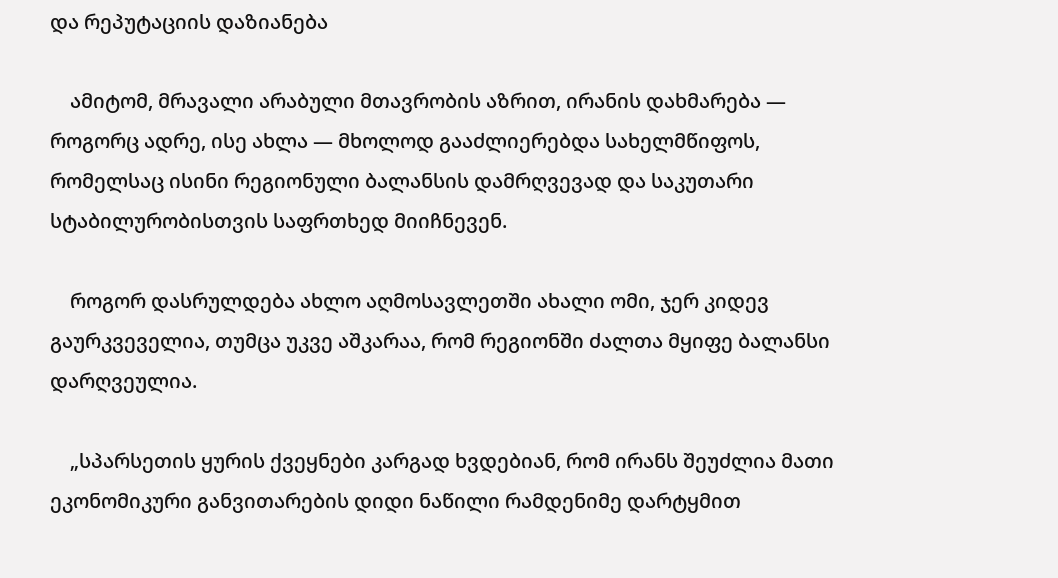და რეპუტაციის დაზიანება

    ამიტომ, მრავალი არაბული მთავრობის აზრით, ირანის დახმარება — როგორც ადრე, ისე ახლა — მხოლოდ გააძლიერებდა სახელმწიფოს, რომელსაც ისინი რეგიონული ბალანსის დამრღვევად და საკუთარი სტაბილურობისთვის საფრთხედ მიიჩნევენ.

    როგორ დასრულდება ახლო აღმოსავლეთში ახალი ომი, ჯერ კიდევ გაურკვეველია, თუმცა უკვე აშკარაა, რომ რეგიონში ძალთა მყიფე ბალანსი დარღვეულია.

    „სპარსეთის ყურის ქვეყნები კარგად ხვდებიან, რომ ირანს შეუძლია მათი ეკონომიკური განვითარების დიდი ნაწილი რამდენიმე დარტყმით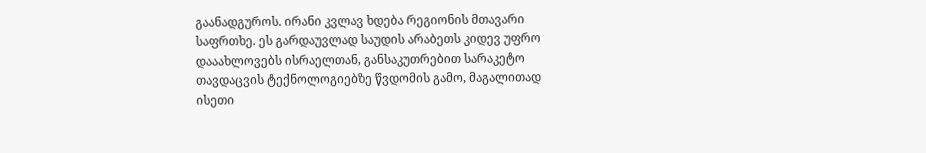გაანადგუროს. ირანი კვლავ ხდება რეგიონის მთავარი საფრთხე. ეს გარდაუვლად საუდის არაბეთს კიდევ უფრო დააახლოვებს ისრაელთან, განსაკუთრებით სარაკეტო თავდაცვის ტექნოლოგიებზე წვდომის გამო, მაგალითად ისეთი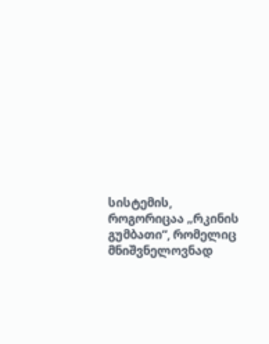სისტემის, როგორიცაა „რკინის გუმბათი“, რომელიც მნიშვნელოვნად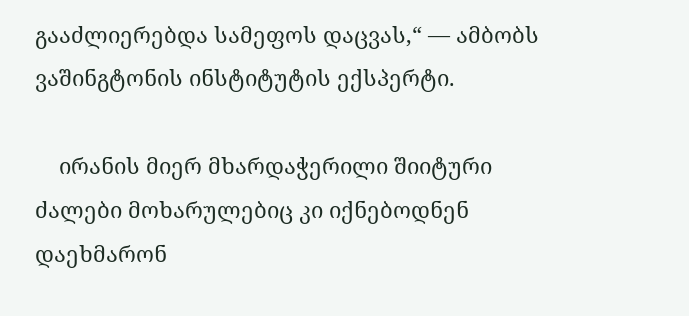გააძლიერებდა სამეფოს დაცვას,“ — ამბობს ვაშინგტონის ინსტიტუტის ექსპერტი.

    ირანის მიერ მხარდაჭერილი შიიტური ძალები მოხარულებიც კი იქნებოდნენ დაეხმარონ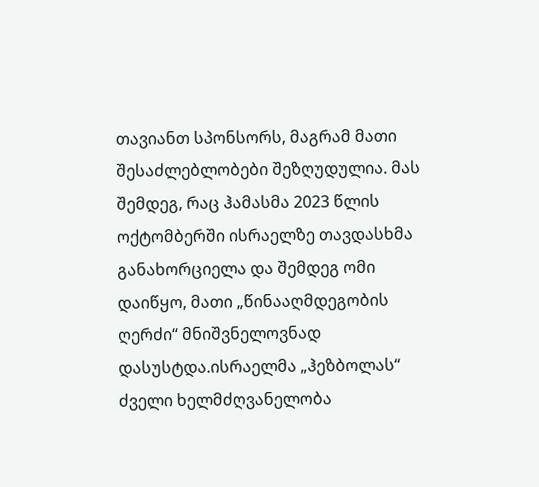თავიანთ სპონსორს, მაგრამ მათი შესაძლებლობები შეზღუდულია. მას შემდეგ, რაც ჰამასმა 2023 წლის ოქტომბერში ისრაელზე თავდასხმა განახორციელა და შემდეგ ომი დაიწყო, მათი „წინააღმდეგობის ღერძი“ მნიშვნელოვნად დასუსტდა.ისრაელმა „ჰეზბოლას“ ძველი ხელმძღვანელობა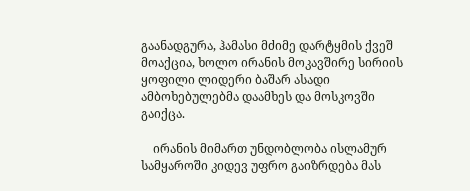გაანადგურა, ჰამასი მძიმე დარტყმის ქვეშ მოაქცია, ხოლო ირანის მოკავშირე სირიის ყოფილი ლიდერი ბაშარ ასადი ამბოხებულებმა დაამხეს და მოსკოვში გაიქცა.

    ირანის მიმართ უნდობლობა ისლამურ სამყაროში კიდევ უფრო გაიზრდება მას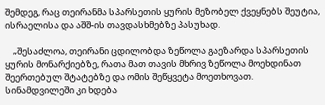შემდეგ, რაც თეირანმა სპარსეთის ყურის მეზობელ ქვეყნებს შეუტია,  ისრაელისა და აშშ-ის თავდასხმებზე პასუხად.

    „შესაძლოა, თეირანი ცდილობდა ზეწოლა გაეზარდა სპარსეთის ყურის მონარქიებზე, რათა მათ თავის მხრივ ზეწოლა მოეხდინათ შეერთებულ შტატებზე და ომის შეწყვეტა მოეთხოვათ. სინამდვილეში კი ხდება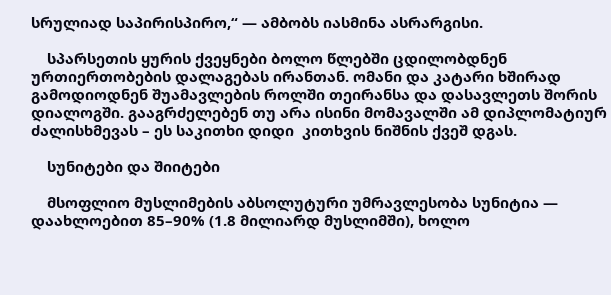სრულიად საპირისპირო,“ — ამბობს იასმინა ასრარგისი.

    სპარსეთის ყურის ქვეყნები ბოლო წლებში ცდილობდნენ ურთიერთობების დალაგებას ირანთან. ომანი და კატარი ხშირად გამოდიოდნენ შუამავლების როლში თეირანსა და დასავლეთს შორის დიალოგში. გააგრძელებენ თუ არა ისინი მომავალში ამ დიპლომატიურ ძალისხმევას – ეს საკითხი დიდი  კითხვის ნიშნის ქვეშ დგას.

    სუნიტები და შიიტები

    მსოფლიო მუსლიმების აბსოლუტური უმრავლესობა სუნიტია — დაახლოებით 85–90% (1.8 მილიარდ მუსლიმში), ხოლო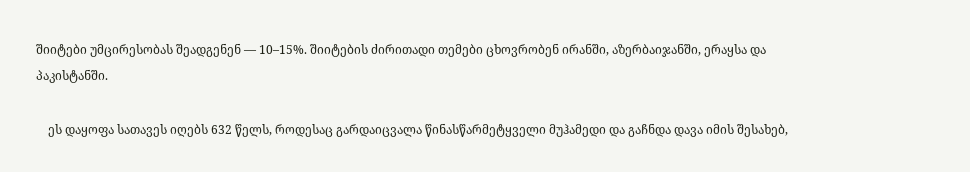შიიტები უმცირესობას შეადგენენ — 10–15%. შიიტების ძირითადი თემები ცხოვრობენ ირანში, აზერბაიჯანში, ერაყსა და პაკისტანში.

    ეს დაყოფა სათავეს იღებს 632 წელს, როდესაც გარდაიცვალა წინასწარმეტყველი მუჰამედი და გაჩნდა დავა იმის შესახებ,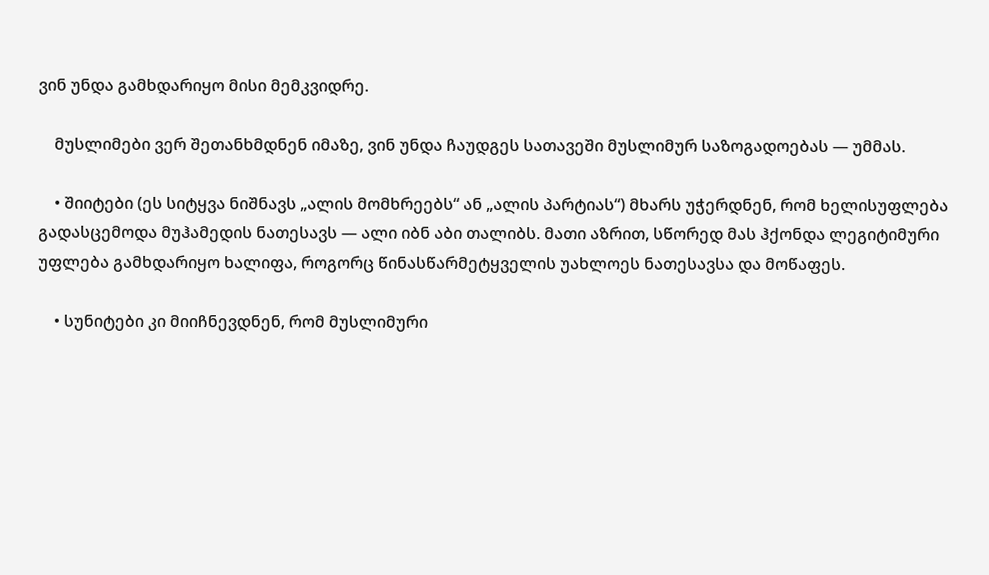ვინ უნდა გამხდარიყო მისი მემკვიდრე.

    მუსლიმები ვერ შეთანხმდნენ იმაზე, ვინ უნდა ჩაუდგეს სათავეში მუსლიმურ საზოგადოებას — უმმას.

    • შიიტები (ეს სიტყვა ნიშნავს „ალის მომხრეებს“ ან „ალის პარტიას“) მხარს უჭერდნენ, რომ ხელისუფლება გადასცემოდა მუჰამედის ნათესავს — ალი იბნ აბი თალიბს. მათი აზრით, სწორედ მას ჰქონდა ლეგიტიმური უფლება გამხდარიყო ხალიფა, როგორც წინასწარმეტყველის უახლოეს ნათესავსა და მოწაფეს.

    • სუნიტები კი მიიჩნევდნენ, რომ მუსლიმური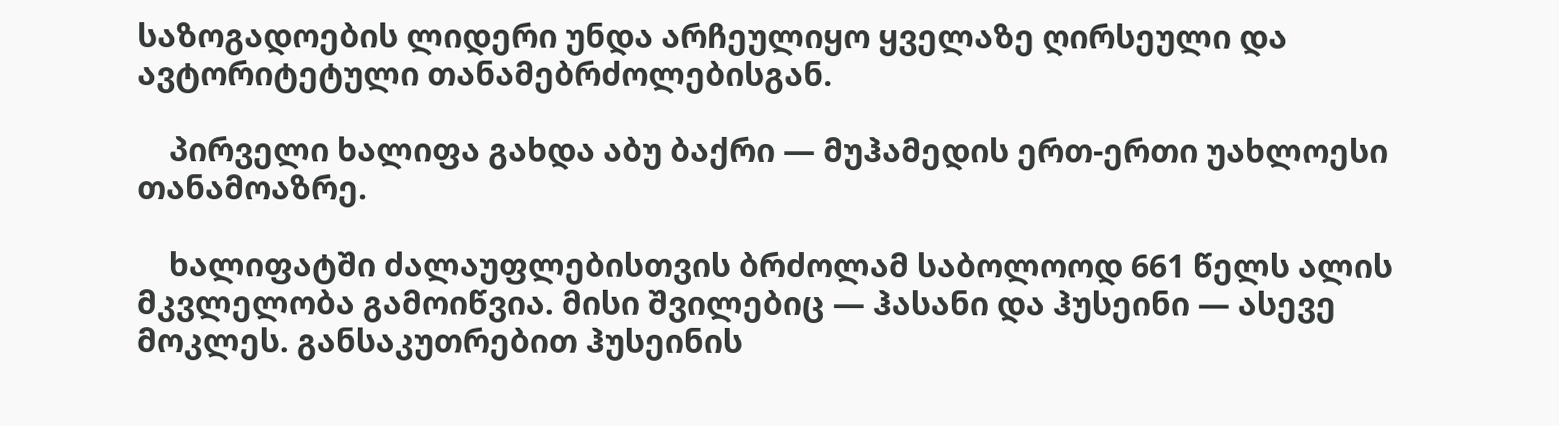საზოგადოების ლიდერი უნდა არჩეულიყო ყველაზე ღირსეული და ავტორიტეტული თანამებრძოლებისგან.

    პირველი ხალიფა გახდა აბუ ბაქრი — მუჰამედის ერთ-ერთი უახლოესი თანამოაზრე.

    ხალიფატში ძალაუფლებისთვის ბრძოლამ საბოლოოდ 661 წელს ალის მკვლელობა გამოიწვია. მისი შვილებიც — ჰასანი და ჰუსეინი — ასევე მოკლეს. განსაკუთრებით ჰუსეინის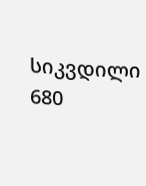სიკვდილი 680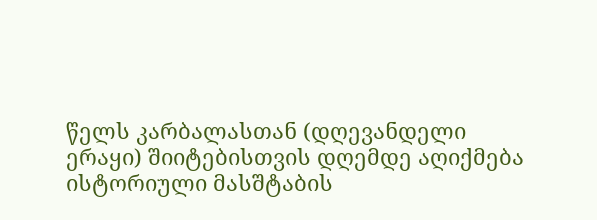წელს კარბალასთან (დღევანდელი ერაყი) შიიტებისთვის დღემდე აღიქმება ისტორიული მასშტაბის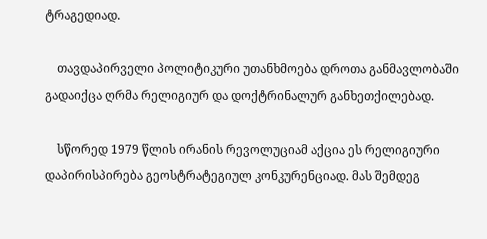ტრაგედიად.

    თავდაპირველი პოლიტიკური უთანხმოება დროთა განმავლობაში გადაიქცა ღრმა რელიგიურ და დოქტრინალურ განხეთქილებად.

    სწორედ 1979 წლის ირანის რევოლუციამ აქცია ეს რელიგიური დაპირისპირება გეოსტრატეგიულ კონკურენციად. მას შემდეგ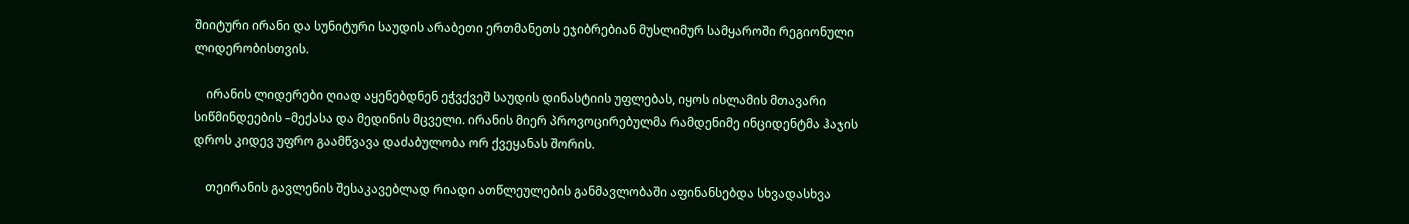შიიტური ირანი და სუნიტური საუდის არაბეთი ერთმანეთს ეჯიბრებიან მუსლიმურ სამყაროში რეგიონული ლიდერობისთვის.

    ირანის ლიდერები ღიად აყენებდნენ ეჭვქვეშ საუდის დინასტიის უფლებას, იყოს ისლამის მთავარი სიწმინდეების –მექასა და მედინის მცველი. ირანის მიერ პროვოცირებულმა რამდენიმე ინციდენტმა ჰაჯის დროს კიდევ უფრო გაამწვავა დაძაბულობა ორ ქვეყანას შორის.

    თეირანის გავლენის შესაკავებლად რიადი ათწლეულების განმავლობაში აფინანსებდა სხვადასხვა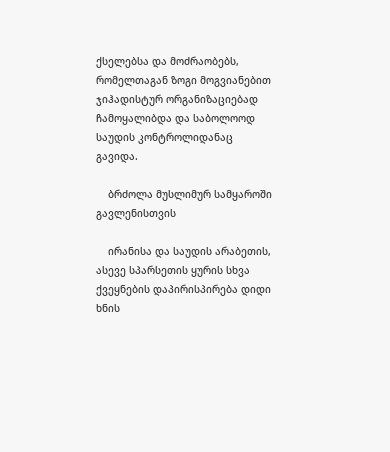ქსელებსა და მოძრაობებს, რომელთაგან ზოგი მოგვიანებით ჯიჰადისტურ ორგანიზაციებად ჩამოყალიბდა და საბოლოოდ საუდის კონტროლიდანაც გავიდა.

    ბრძოლა მუსლიმურ სამყაროში გავლენისთვის

    ირანისა და საუდის არაბეთის, ასევე სპარსეთის ყურის სხვა ქვეყნების დაპირისპირება დიდი ხნის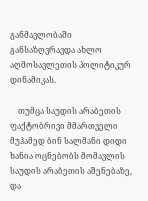განმავლობაში განსაზღვრავდა ახლო აღმოსავლეთის პოლიტიკურ დინამიკას.

    თუმცა საუდის არაბეთის ფაქტობრივი მმართველი მუჰამედ ბინ სალმანი დიდი ხანია ოცნებობს მომავლის საუდის არაბეთის აშენებაზე, და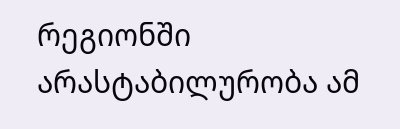რეგიონში არასტაბილურობა ამ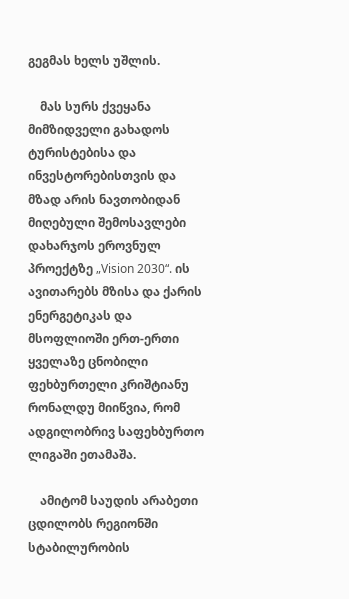გეგმას ხელს უშლის.

    მას სურს ქვეყანა მიმზიდველი გახადოს ტურისტებისა და ინვესტორებისთვის და მზად არის ნავთობიდან მიღებული შემოსავლები დახარჯოს ეროვნულ პროექტზე „Vision 2030“. ის ავითარებს მზისა და ქარის ენერგეტიკას და მსოფლიოში ერთ-ერთი ყველაზე ცნობილი ფეხბურთელი კრიშტიანუ რონალდუ მიიწვია, რომ ადგილობრივ საფეხბურთო ლიგაში ეთამაშა.

    ამიტომ საუდის არაბეთი ცდილობს რეგიონში სტაბილურობის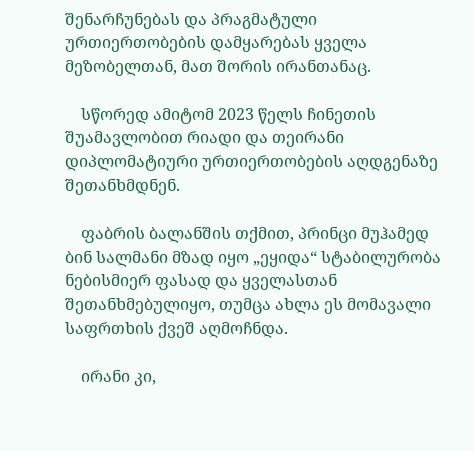შენარჩუნებას და პრაგმატული ურთიერთობების დამყარებას ყველა მეზობელთან, მათ შორის ირანთანაც.

    სწორედ ამიტომ 2023 წელს ჩინეთის შუამავლობით რიადი და თეირანი დიპლომატიური ურთიერთობების აღდგენაზე შეთანხმდნენ.

    ფაბრის ბალანშის თქმით, პრინცი მუჰამედ ბინ სალმანი მზად იყო „ეყიდა“ სტაბილურობა ნებისმიერ ფასად და ყველასთან შეთანხმებულიყო, თუმცა ახლა ეს მომავალი საფრთხის ქვეშ აღმოჩნდა.

    ირანი კი,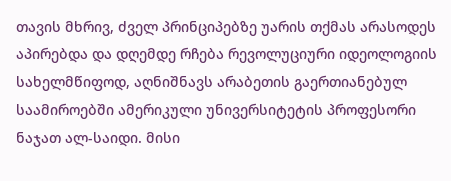თავის მხრივ, ძველ პრინციპებზე უარის თქმას არასოდეს აპირებდა და დღემდე რჩება რევოლუციური იდეოლოგიის სახელმწიფოდ, აღნიშნავს არაბეთის გაერთიანებულ საამიროებში ამერიკული უნივერსიტეტის პროფესორი ნაჯათ ალ-საიდი. მისი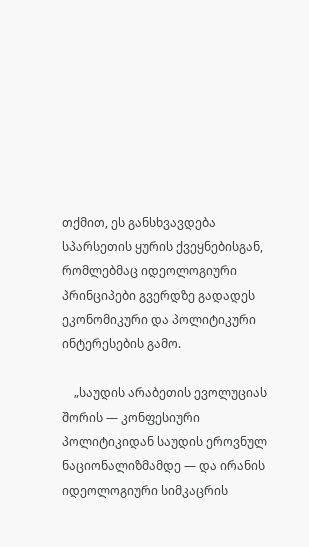თქმით, ეს განსხვავდება სპარსეთის ყურის ქვეყნებისგან, რომლებმაც იდეოლოგიური პრინციპები გვერდზე გადადეს ეკონომიკური და პოლიტიკური ინტერესების გამო.

    „საუდის არაბეთის ევოლუციას შორის — კონფესიური პოლიტიკიდან საუდის ეროვნულ ნაციონალიზმამდე — და ირანის იდეოლოგიური სიმკაცრის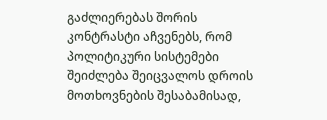გაძლიერებას შორის კონტრასტი აჩვენებს, რომ პოლიტიკური სისტემები შეიძლება შეიცვალოს დროის მოთხოვნების შესაბამისად,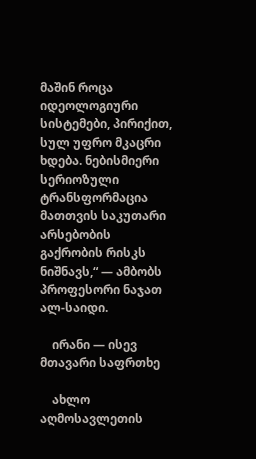მაშინ როცა იდეოლოგიური სისტემები, პირიქით, სულ უფრო მკაცრი ხდება. ნებისმიერი სერიოზული ტრანსფორმაცია მათთვის საკუთარი არსებობის გაქრობის რისკს ნიშნავს,“ — ამბობს პროფესორი ნაჯათ ალ-საიდი.

    ირანი — ისევ მთავარი საფრთხე

    ახლო აღმოსავლეთის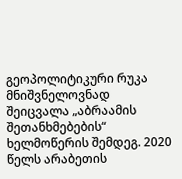გეოპოლიტიკური რუკა მნიშვნელოვნად შეიცვალა „აბრაამის შეთანხმებების“ ხელმოწერის შემდეგ. 2020 წელს არაბეთის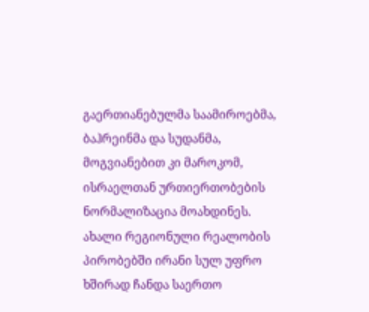გაერთიანებულმა საამიროებმა, ბაჰრეინმა და სუდანმა, მოგვიანებით კი მაროკომ, ისრაელთან ურთიერთობების ნორმალიზაცია მოახდინეს. ახალი რეგიონული რეალობის პირობებში ირანი სულ უფრო ხშირად ჩანდა საერთო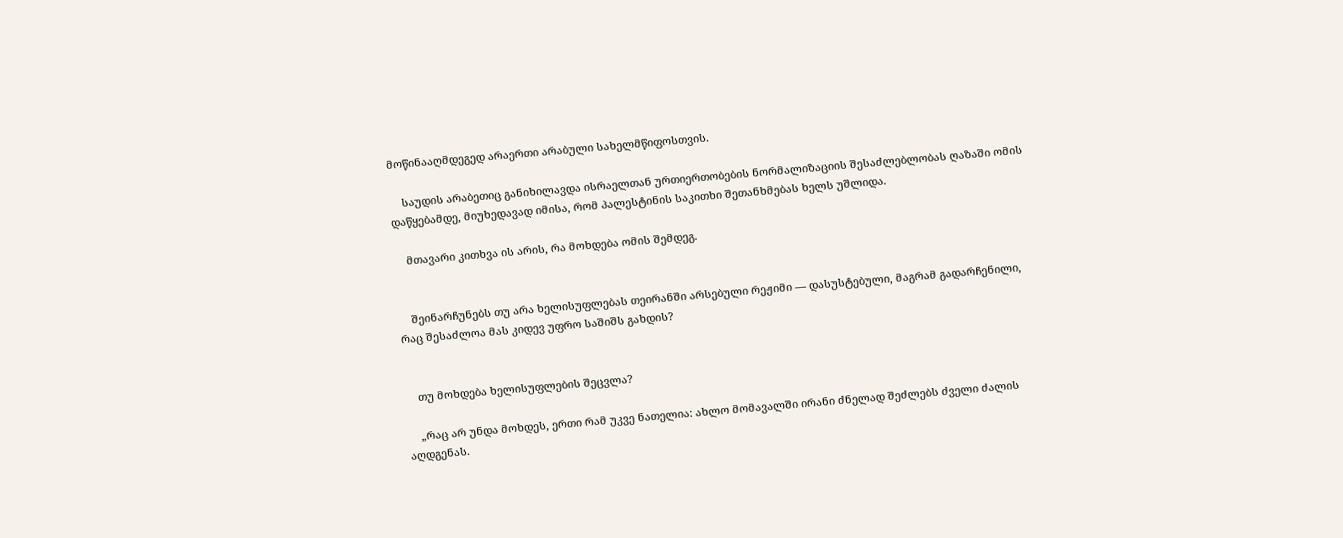მოწინააღმდეგედ არაერთი არაბული სახელმწიფოსთვის.

    საუდის არაბეთიც განიხილავდა ისრაელთან ურთიერთობების ნორმალიზაციის შესაძლებლობას ღაზაში ომის დაწყებამდე, მიუხედავად იმისა, რომ პალესტინის საკითხი შეთანხმებას ხელს უშლიდა.

    მთავარი კითხვა ის არის, რა მოხდება ომის შემდეგ.


    შეინარჩუნებს თუ არა ხელისუფლებას თეირანში არსებული რეჟიმი — დასუსტებული, მაგრამ გადარჩენილი, რაც შესაძლოა მას კიდევ უფრო საშიშს გახდის?


    თუ მოხდება ხელისუფლების შეცვლა?

    „რაც არ უნდა მოხდეს, ერთი რამ უკვე ნათელია: ახლო მომავალში ირანი ძნელად შეძლებს ძველი ძალის აღდგენას.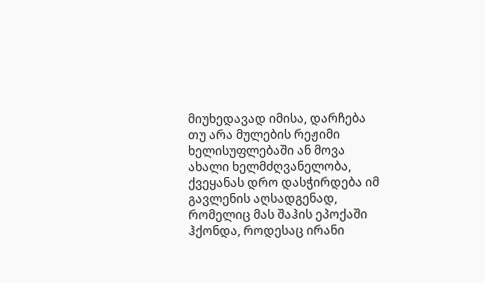მიუხედავად იმისა, დარჩება თუ არა მულების რეჟიმი ხელისუფლებაში ან მოვა ახალი ხელმძღვანელობა, ქვეყანას დრო დასჭირდება იმ გავლენის აღსადგენად, რომელიც მას შაჰის ეპოქაში ჰქონდა, როდესაც ირანი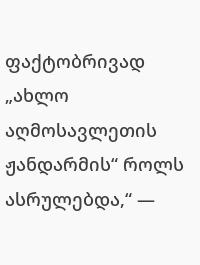ფაქტობრივად „ახლო აღმოსავლეთის ჟანდარმის“ როლს ასრულებდა,“ —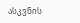ასკვნის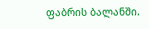ფაბრის ბალანში.